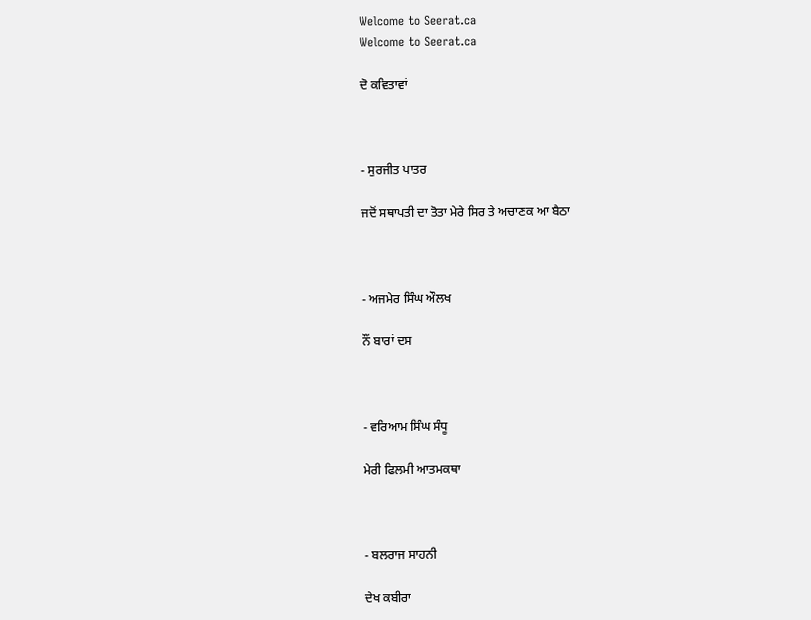Welcome to Seerat.ca
Welcome to Seerat.ca

ਦੋ ਕਵਿਤਾਵਾਂ



- ਸੁਰਜੀਤ ਪਾਤਰ

ਜਦੋਂ ਸਥਾਪਤੀ ਦਾ ਤੋਤਾ ਮੇਰੇ ਸਿਰ ਤੇ ਅਚਾਣਕ ਆ ਬੈਠਾ



- ਅਜਮੇਰ ਸਿੰਘ ਔਲਖ

ਨੌਂ ਬਾਰਾਂ ਦਸ



- ਵਰਿਆਮ ਸਿੰਘ ਸੰਧੂ

ਮੇਰੀ ਫਿਲਮੀ ਆਤਮਕਥਾ



- ਬਲਰਾਜ ਸਾਹਨੀ

ਦੇਖ ਕਬੀਰਾ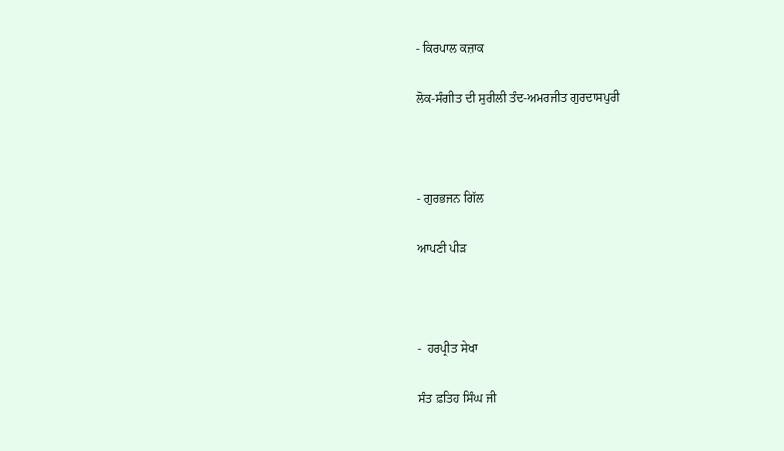- ਕਿਰਪਾਲ ਕਜ਼ਾਕ

ਲੋਕ-ਸੰਗੀਤ ਦੀ ਸੁਰੀਲੀ ਤੰਦ-ਅਮਰਜੀਤ ਗੁਰਦਾਸਪੁਰੀ



- ਗੁਰਭਜਨ ਗਿੱਲ

ਆਪਣੀ ਪੀੜ



-  ਹਰਪ੍ਰੀਤ ਸੇਖਾ

ਸੰਤ ਫ਼ਤਿਹ ਸਿੰਘ ਜੀ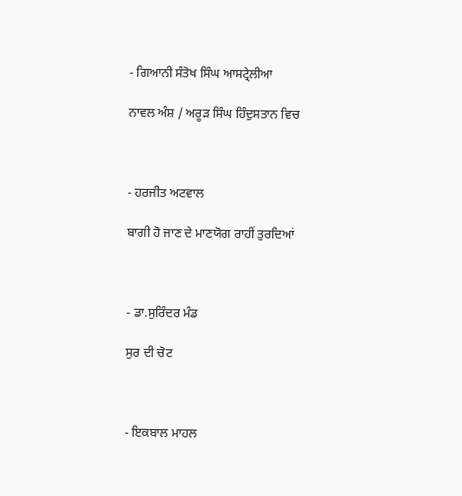- ਗਿਆਨੀ ਸੰਤੋਖ ਸਿੰਘ ਆਸਟ੍ਰੇਲੀਆ

ਨਾਵਲ ਅੰਸ਼ / ਅਰੂੜ ਸਿੰਘ ਹਿੰਦੁਸਤਾਨ ਵਿਚ



- ਹਰਜੀਤ ਅਟਵਾਲ

ਬਾਗੀ ਹੋ ਜਾਣ ਦੇ ਮਾਣਯੋਗ ਰਾਹੀਂ ਤੁਰਦਿਆਂ



- ਡਾ.ਸੁਰਿੰਦਰ ਮੰਡ

ਸੁਰ ਦੀ ਚੋਟ



- ਇਕਬਾਲ ਮਾਹਲ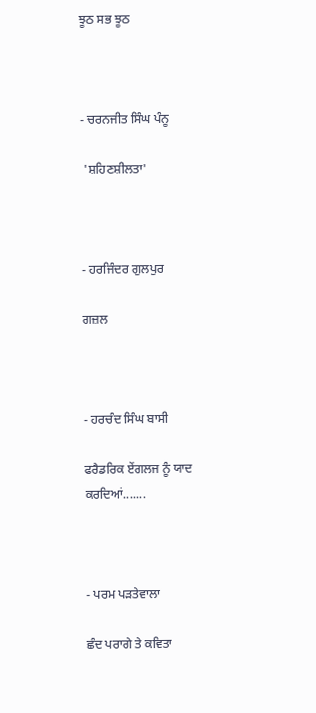ਝੂਠ ਸਭ ਝੂਠ



- ਚਰਨਜੀਤ ਸਿੰਘ ਪੰਨੂ

 'ਸ਼ਹਿਣਸ਼ੀਲਤਾ'



- ਹਰਜਿੰਦਰ ਗੁਲਪੁਰ

ਗਜ਼ਲ



- ਹਰਚੰਦ ਸਿੰਘ ਬਾਸੀ

ਫਰੈਡਰਿਕ ਏਂਗਲਜ ਨੂੰ ਯਾਦ ਕਰਦਿਆਂ.......



- ਪਰਮ ਪੜਤੇਵਾਲਾ

ਛੰਦ ਪਰਾਗੇ ਤੇ ਕਵਿਤਾ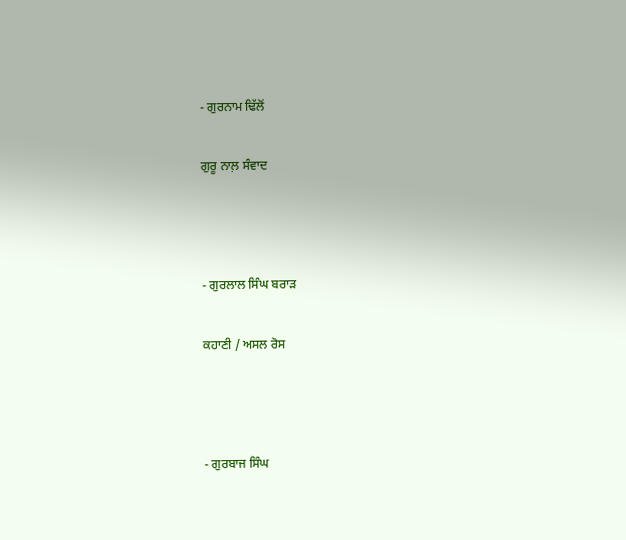- ਗੁਰਨਾਮ ਢਿੱਲੋਂ

ਗੁਰੂ ਨਾਲ਼ ਸੰਵਾਦ



- ਗੁਰਲਾਲ ਸਿੰਘ ਬਰਾੜ

ਕਹਾਣੀ / ਅਸਲ ਰੋਸ



- ਗੁਰਬਾਜ ਸਿੰਘ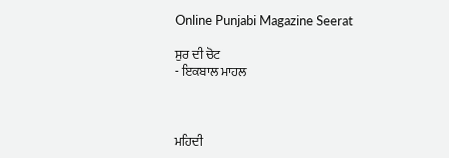Online Punjabi Magazine Seerat

ਸੁਰ ਦੀ ਚੋਟ
- ਇਕਬਾਲ ਮਾਹਲ



ਮਹਿਦੀ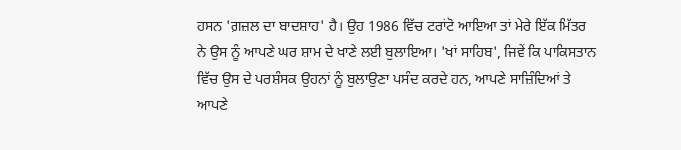ਹਸਨ 'ਗ਼ਜ਼ਲ ਦਾ ਬਾਦਸ਼ਾਹ' ਹੈ। ਉਹ 1986 ਵਿੱਚ ਟਰਾਂਟੋ ਆਇਆ ਤਾਂ ਮੇਰੇ ਇੱਕ ਮਿੱਤਰ ਨੇ ਉਸ ਨੂੰ ਆਪਣੇ ਘਰ ਸ਼ਾਮ ਦੇ ਖਾਣੇ ਲਈ ਬੁਲਾਇਆ। 'ਖਾਂ ਸਾਹਿਬ', ਜਿਵੇਂ ਕਿ ਪਾਕਿਸਤਾਨ ਵਿੱਚ ਉਸ ਦੇ ਪਰਸ਼ੰਸਕ ਉਹਨਾਂ ਨੂੰ ਬੁਲਾਉਣਾ ਪਸੰਦ ਕਰਦੇ ਹਨ, ਆਪਣੇ ਸਾਜ਼ਿੰਦਿਆਂ ਤੇ ਆਪਣੇ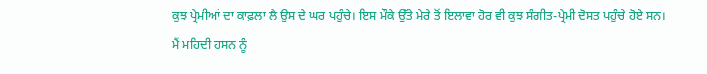ਕੁਝ ਪ੍ਰੇਮੀਆਂ ਦਾ ਕਾਫ਼ਲਾ ਲੈ ਉਸ ਦੇ ਘਰ ਪਹੁੰਚੇ। ਇਸ ਮੌਕੇ ਉੱਤੇ ਮੇਰੇ ਤੋਂ ਇਲਾਵਾ ਹੋਰ ਵੀ ਕੁਝ ਸੰਗੀਤ-ਪ੍ਰੇਮੀ ਦੋਸਤ ਪਹੁੰਚੇ ਹੋਏ ਸਨ।
ਮੈਂ ਮਹਿਦੀ ਹਸਨ ਨੂੰ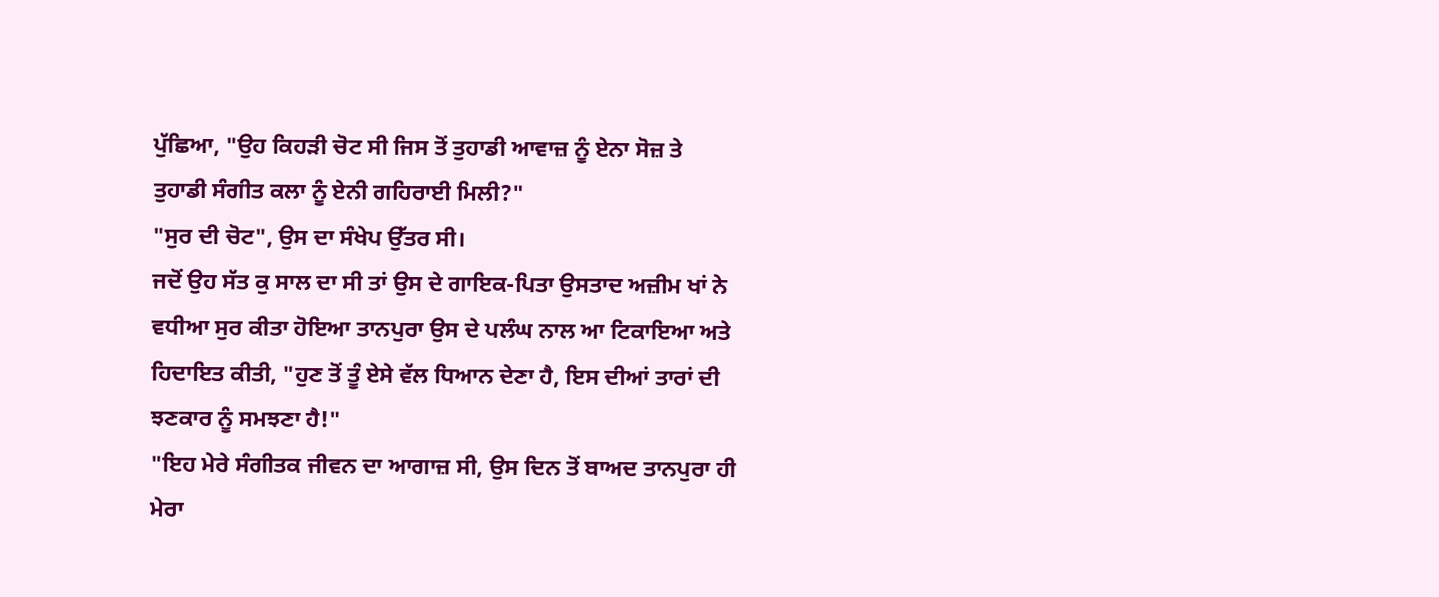ਪੁੱਛਿਆ, "ਉਹ ਕਿਹੜੀ ਚੋਟ ਸੀ ਜਿਸ ਤੋਂ ਤੁਹਾਡੀ ਆਵਾਜ਼ ਨੂੰ ਏਨਾ ਸੋਜ਼ ਤੇ ਤੁਹਾਡੀ ਸੰਗੀਤ ਕਲਾ ਨੂੰ ਏਨੀ ਗਹਿਰਾਈ ਮਿਲੀ?"
"ਸੁਰ ਦੀ ਚੋਟ", ਉਸ ਦਾ ਸੰਖੇਪ ਉੱਤਰ ਸੀ।
ਜਦੋਂ ਉਹ ਸੱਤ ਕੁ ਸਾਲ ਦਾ ਸੀ ਤਾਂ ਉਸ ਦੇ ਗਾਇਕ-ਪਿਤਾ ਉਸਤਾਦ ਅਜ਼ੀਮ ਖਾਂ ਨੇ ਵਧੀਆ ਸੁਰ ਕੀਤਾ ਹੋਇਆ ਤਾਨਪੁਰਾ ਉਸ ਦੇ ਪਲੰਘ ਨਾਲ ਆ ਟਿਕਾਇਆ ਅਤੇ ਹਿਦਾਇਤ ਕੀਤੀ, "ਹੁਣ ਤੋਂ ਤੂੰ ਏਸੇ ਵੱਲ ਧਿਆਨ ਦੇਣਾ ਹੈ, ਇਸ ਦੀਆਂ ਤਾਰਾਂ ਦੀ ਝਣਕਾਰ ਨੂੰ ਸਮਝਣਾ ਹੈ!"
"ਇਹ ਮੇਰੇ ਸੰਗੀਤਕ ਜੀਵਨ ਦਾ ਆਗਾਜ਼ ਸੀ, ਉਸ ਦਿਨ ਤੋਂ ਬਾਅਦ ਤਾਨਪੁਰਾ ਹੀ ਮੇਰਾ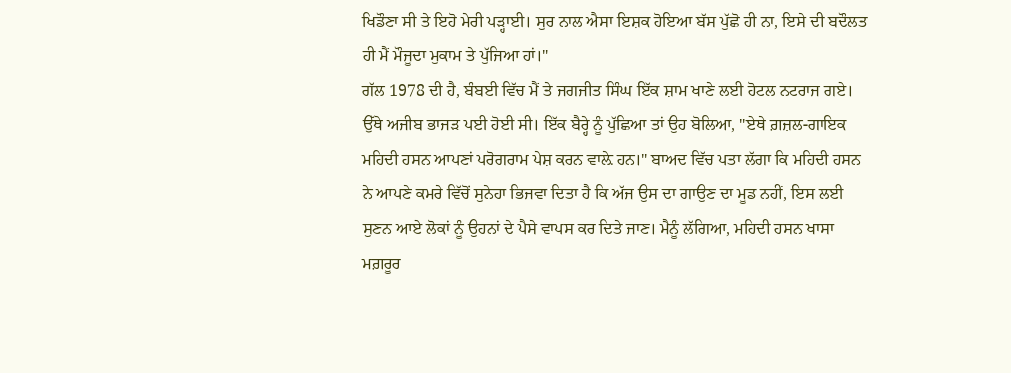ਖਿਡੌਣਾ ਸੀ ਤੇ ਇਹੋ ਮੇਰੀ ਪੜ੍ਹਾਈ। ਸੁਰ ਨਾਲ ਐਸਾ ਇਸ਼ਕ ਹੋਇਆ ਬੱਸ ਪੁੱਛੋ ਹੀ ਨਾ, ਇਸੇ ਦੀ ਬਦੌਲਤ ਹੀ ਮੈਂ ਮੌਜੂਦਾ ਮੁਕਾਮ ਤੇ ਪੁੱਜਿਆ ਹਾਂ।"
ਗੱਲ 1978 ਦੀ ਹੈ, ਬੰਬਈ ਵਿੱਚ ਮੈਂ ਤੇ ਜਗਜੀਤ ਸਿੰਘ ਇੱਕ ਸ਼ਾਮ ਖਾਣੇ ਲਈ ਹੋਟਲ ਨਟਰਾਜ ਗਏ। ਉੱਥੇ ਅਜੀਬ ਭਾਜੜ ਪਈ ਹੋਈ ਸੀ। ਇੱਕ ਬੈਰ੍ਹੇ ਨੂੰ ਪੁੱਛਿਆ ਤਾਂ ਉਹ ਬੋਲਿਆ, "ਏਥੇ ਗ਼ਜ਼ਲ-ਗਾਇਕ ਮਹਿਦੀ ਹਸਨ ਆਪਣਾਂ ਪਰੋਗਰਾਮ ਪੇਸ਼ ਕਰਨ ਵਾਲ਼ੇ ਹਨ।" ਬਾਅਦ ਵਿੱਚ ਪਤਾ ਲੱਗਾ ਕਿ ਮਹਿਦੀ ਹਸਨ ਨੇ ਆਪਣੇ ਕਮਰੇ ਵਿੱਚੋਂ ਸੁਨੇਹਾ ਭਿਜਵਾ ਦਿਤਾ ਹੈ ਕਿ ਅੱਜ ਉਸ ਦਾ ਗਾਉਣ ਦਾ ਮੂਡ ਨਹੀਂ, ਇਸ ਲਈ ਸੁਣਨ ਆਏ ਲੋਕਾਂ ਨੂੰ ਉਹਨਾਂ ਦੇ ਪੈਸੇ ਵਾਪਸ ਕਰ ਦਿਤੇ ਜਾਣ। ਮੈਨੂੰ ਲੱਗਿਆ, ਮਹਿਦੀ ਹਸਨ ਖਾਸਾ ਮਗ਼ਰੂਰ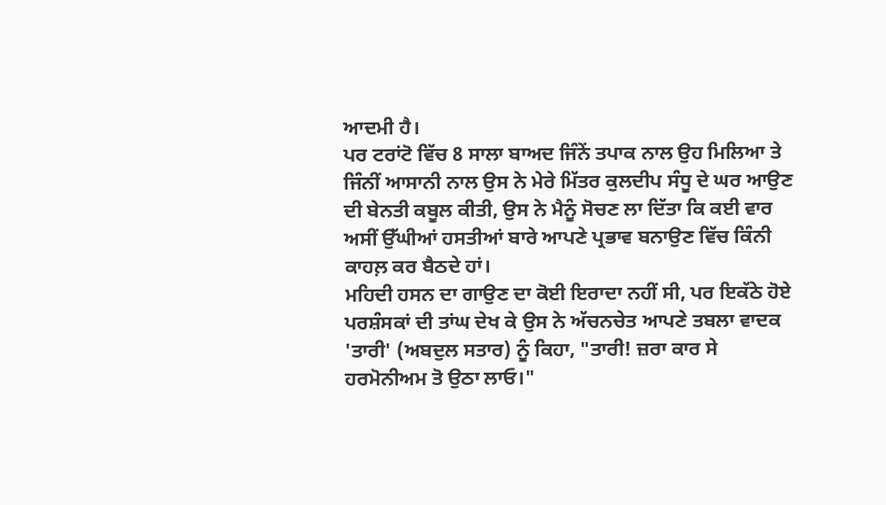ਆਦਮੀ ਹੈ।
ਪਰ ਟਰਾਂਟੋ ਵਿੱਚ 8 ਸਾਲਾ ਬਾਅਦ ਜਿੰਨੇਂ ਤਪਾਕ ਨਾਲ ਉਹ ਮਿਲਿਆ ਤੇ ਜਿੰਨੀਂ ਆਸਾਨੀ ਨਾਲ ਉਸ ਨੇ ਮੇਰੇ ਮਿੱਤਰ ਕੁਲਦੀਪ ਸੰਧੂ ਦੇ ਘਰ ਆਉਣ ਦੀ ਬੇਨਤੀ ਕਬੂਲ ਕੀਤੀ, ਉਸ ਨੇ ਮੈਨੂੰ ਸੋਚਣ ਲਾ ਦਿੱਤਾ ਕਿ ਕਈ ਵਾਰ ਅਸੀਂ ਉੱਘੀਆਂ ਹਸਤੀਆਂ ਬਾਰੇ ਆਪਣੇ ਪ੍ਰਭਾਵ ਬਨਾਉਣ ਵਿੱਚ ਕਿੰਨੀ ਕਾਹਲ਼ ਕਰ ਬੈਠਦੇ ਹਾਂ।
ਮਹਿਦੀ ਹਸਨ ਦਾ ਗਾਉਣ ਦਾ ਕੋਈ ਇਰਾਦਾ ਨਹੀਂ ਸੀ, ਪਰ ਇਕੱਠੇ ਹੋਏ ਪਰਸ਼ੰਸਕਾਂ ਦੀ ਤਾਂਘ ਦੇਖ ਕੇ ਉਸ ਨੇ ਅੱਚਨਚੇਤ ਆਪਣੇ ਤਬਲਾ ਵਾਦਕ 'ਤਾਰੀ' (ਅਬਦੁਲ ਸਤਾਰ) ਨੂੰ ਕਿਹਾ, "ਤਾਰੀ! ਜ਼ਰਾ ਕਾਰ ਸੇ ਹਰਮੋਨੀਅਮ ਤੋ ਉਠਾ ਲਾਓ।"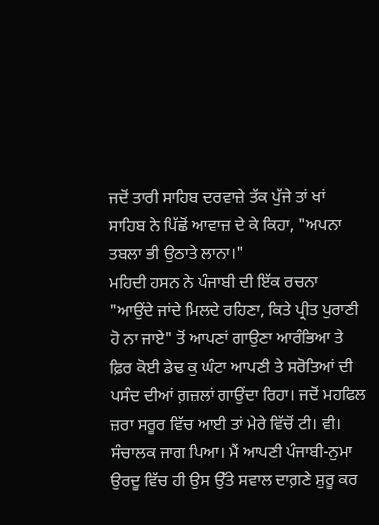ਜਦੋਂ ਤਾਰੀ ਸਾਹਿਬ ਦਰਵਾਜ਼ੇ ਤੱਕ ਪੁੱਜੇ ਤਾਂ ਖਾਂ ਸਾਹਿਬ ਨੇ ਪਿੱਛੋਂ ਆਵਾਜ਼ ਦੇ ਕੇ ਕਿਹਾ, "ਅਪਨਾ ਤਬਲਾ ਭੀ ਉਠਾਤੇ ਲਾਨਾ।"
ਮਹਿਦੀ ਹਸਨ ਨੇ ਪੰਜਾਬੀ ਦੀ ਇੱਕ ਰਚਨਾ "ਆਉਂਦੇ ਜਾਂਦੇ ਮਿਲਦੇ ਰਹਿਣਾ, ਕਿਤੇ ਪ੍ਰੀਤ ਪੁਰਾਣੀ ਹੋ ਨਾ ਜਾਏ" ਤੋਂ ਆਪਣਾਂ ਗਾਉਣਾ ਆਰੰਭਿਆ ਤੇ ਫ਼ਿਰ ਕੋਈ ਡੇਢ ਕੁ ਘੰਟਾ ਆਪਣੀ ਤੇ ਸਰੋਤਿਆਂ ਦੀ ਪਸੰਦ ਦੀਆਂ ਗ਼ਜ਼ਲਾਂ ਗਾਉਂਦਾ ਰਿਹਾ। ਜਦੋਂ ਮਹਫਿਲ ਜ਼ਰਾ ਸਰੂਰ ਵਿੱਚ ਆਈ ਤਾਂ ਮੇਰੇ ਵਿੱਚੋਂ ਟੀ। ਵੀ। ਸੰਚਾਲਕ ਜਾਗ ਪਿਆ। ਮੈਂ ਆਪਣੀ ਪੰਜਾਬੀ-ਨੁਮਾ ਉਰਦੂ ਵਿੱਚ ਹੀ ਉਸ ਉੱਤੇ ਸਵਾਲ ਦਾਗ਼ਣੇ ਸ਼ੁਰੂ ਕਰ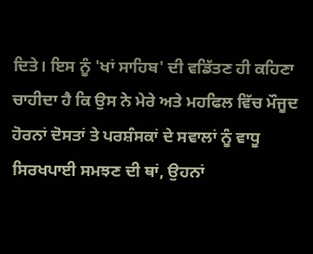ਦਿਤੇ। ਇਸ ਨੂੰ 'ਖਾਂ ਸਾਹਿਬ' ਦੀ ਵਡਿੱਤਣ ਹੀ ਕਹਿਣਾ ਚਾਹੀਦਾ ਹੈ ਕਿ ਉਸ ਨੇ ਮੇਰੇ ਅਤੇ ਮਹਫਿਲ ਵਿੱਚ ਮੌਜੂਦ ਹੋਰਨਾਂ ਦੋਸਤਾਂ ਤੇ ਪਰਸ਼ੰਸਕਾਂ ਦੇ ਸਵਾਲਾਂ ਨੂੰ ਵਾਧੂ ਸਿਰਖਪਾਈ ਸਮਝਣ ਦੀ ਥਾਂ, ਉਹਨਾਂ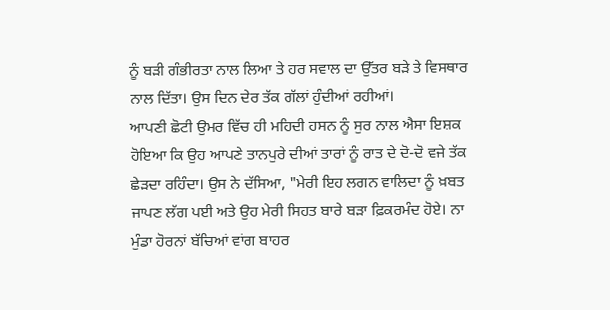ਨੂੰ ਬੜੀ ਗੰਭੀਰਤਾ ਨਾਲ ਲਿਆ ਤੇ ਹਰ ਸਵਾਲ ਦਾ ਉੱਤਰ ਬੜੇ ਤੇ ਵਿਸਥਾਰ ਨਾਲ ਦਿੱਤਾ। ਉਸ ਦਿਨ ਦੇਰ ਤੱਕ ਗੱਲਾਂ ਹੁੰਦੀਆਂ ਰਹੀਆਂ।
ਆਪਣੀ ਛੋਟੀ ਉਮਰ ਵਿੱਚ ਹੀ ਮਹਿਦੀ ਹਸਨ ਨੂੰ ਸੁਰ ਨਾਲ ਐਸਾ ਇਸ਼ਕ ਹੋਇਆ ਕਿ ਉਹ ਆਪਣੇ ਤਾਨਪੁਰੇ ਦੀਆਂ ਤਾਰਾਂ ਨੂੰ ਰਾਤ ਦੇ ਦੋ-ਦੋ ਵਜੇ ਤੱਕ ਛੇੜਦਾ ਰਹਿੰਦਾ। ਉਸ ਨੇ ਦੱਸਿਆ, "ਮੇਰੀ ਇਹ ਲਗਨ ਵਾਲਿਦਾ ਨੂੰ ਖ਼ਬਤ ਜਾਪਣ ਲੱਗ ਪਈ ਅਤੇ ਉਹ ਮੇਰੀ ਸਿਹਤ ਬਾਰੇ ਬੜਾ ਫ਼ਿਕਰਮੰਦ ਹੋਏ। ਨਾ ਮੁੰਡਾ ਹੋਰਨਾਂ ਬੱਚਿਆਂ ਵਾਂਗ ਬਾਹਰ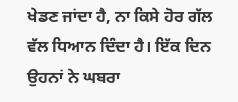ਖੇਡਣ ਜਾਂਦਾ ਹੈ, ਨਾ ਕਿਸੇ ਹੋਰ ਗੱਲ ਵੱਲ ਧਿਆਨ ਦਿੰਦਾ ਹੈ। ਇੱਕ ਦਿਨ ਉਹਨਾਂ ਨੇ ਘਬਰਾ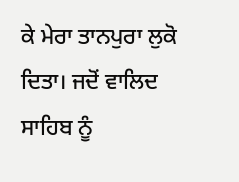ਕੇ ਮੇਰਾ ਤਾਨਪੁਰਾ ਲੁਕੋ ਦਿਤਾ। ਜਦੋਂ ਵਾਲਿਦ ਸਾਹਿਬ ਨੂੰ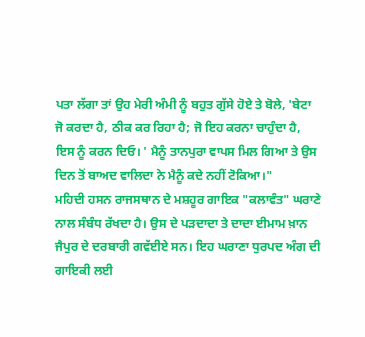ਪਤਾ ਲੱਗਾ ਤਾਂ ਉਹ ਮੇਰੀ ਅੰਮੀ ਨੂੰ ਬਹੁਤ ਗੁੱਸੇ ਹੋਏ ਤੇ ਬੋਲੇ, 'ਬੇਟਾ ਜੋ ਕਰਦਾ ਹੈ, ਠੀਕ ਕਰ ਰਿਹਾ ਹੈ; ਜੋ ਇਹ ਕਰਨਾ ਚਾਹੁੰਦਾ ਹੈ, ਇਸ ਨੂੰ ਕਰਨ ਦਿਓ। ' ਮੈਨੂੰ ਤਾਨਪੁਰਾ ਵਾਪਸ ਮਿਲ ਗਿਆ ਤੇ ਉਸ ਦਿਨ ਤੋਂ ਬਾਅਦ ਵਾਲਿਦਾ ਨੇ ਮੈਨੂੰ ਕਦੇ ਨਹੀਂ ਟੋਕਿਆ।"
ਮਹਿਦੀ ਹਸਨ ਰਾਜਸਥਾਨ ਦੇ ਮਸ਼ਹੂਰ ਗਾਇਕ "ਕਲਾਵੰਤ" ਘਰਾਣੇ ਨਾਲ ਸੰਬੰਧ ਰੱਖਦਾ ਹੈ। ਉਸ ਦੇ ਪੜਦਾਦਾ ਤੇ ਦਾਦਾ ਈਮਾਮ ਖ਼ਾਨ ਜੈਪੁਰ ਦੇ ਦਰਬਾਰੀ ਗਵੱਈਏ ਸਨ। ਇਹ ਘਰਾਣਾ ਧੁਰਪਦ ਅੰਗ ਦੀ ਗਾਇਕੀ ਲਈ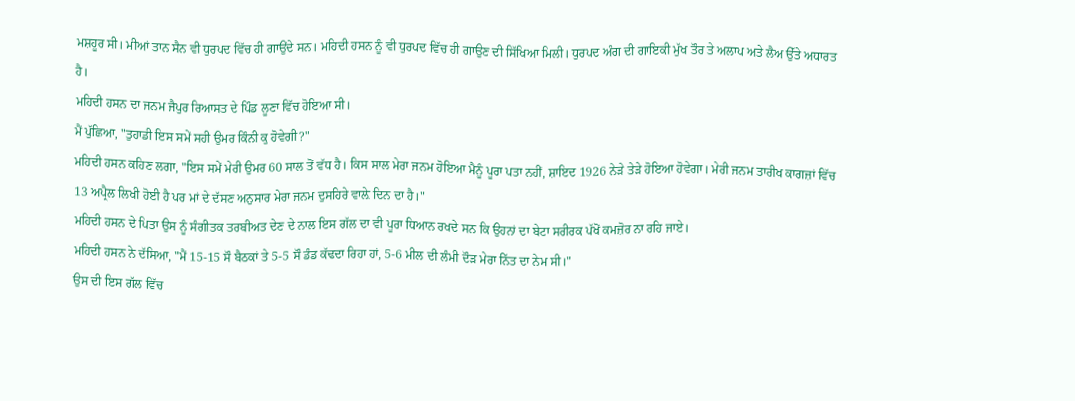ਮਸ਼ਹੂਰ ਸੀ। ਮੀਆਂ ਤਾਨ ਸੈਨ ਵੀ ਧੁਰਪਦ ਵਿੱਚ ਹੀ ਗਾਉਂਦੇ ਸਨ। ਮਹਿਦੀ ਹਸਨ ਨੂੰ ਵੀ ਧੁਰਪਦ ਵਿੱਚ ਹੀ ਗਾਉਣ ਦੀ ਸਿੱਖਿਆ ਮਿਲੀ। ਧੁਰਪਦ ਅੰਗ ਦੀ ਗਾਇਕੀ ਮੁੱਖ ਤੌਰ ਤੇ ਅਲਾਪ ਅਤੇ ਲੈਅ ਉੱਤੇ ਅਧਾਰਤ ਹੈ।
ਮਹਿਦੀ ਹਸਨ ਦਾ ਜਨਮ ਜੈਪੁਰ ਰਿਆਸਤ ਦੇ ਪਿੰਡ ਲੂਣਾ ਵਿੱਚ ਹੋਇਆ ਸੀ।
ਮੈਂ ਪੁੱਛਿਆ, "ਤੁਹਾਡੀ ਇਸ ਸਮੇਂ ਸਹੀ ਉਮਰ ਕਿੰਨੀ ਕੁ ਹੋਵੇਗੀ?"
ਮਹਿਦੀ ਹਸਨ ਕਹਿਣ ਲਗਾ, "ਇਸ ਸਮੇਂ ਮੇਰੀ ਉਮਰ 60 ਸਾਲ ਤੋਂ ਵੱਧ ਹੈ। ਕਿਸ ਸਾਲ ਮੇਰਾ ਜਨਮ ਹੋਇਆ ਮੈਨੂੰ ਪੂਰਾ ਪਤਾ ਨਹੀਂ, ਸ਼ਾਇਦ 1926 ਨੇੜੇ ਤੇੜੇ ਹੋਇਆ ਹੋਵੇਗਾ। ਮੇਰੀ ਜਨਮ ਤਾਰੀਖ ਕਾਗਜ਼ਾਂ ਵਿੱਚ 13 ਅਪ੍ਰੈਲ ਲਿਖੀ ਹੋਈ ਹੈ ਪਰ ਮਾਂ ਦੇ ਦੱਸਣ ਅਨੁਸਾਰ ਮੇਰਾ ਜਨਮ ਦੁਸਹਿਰੇ ਵਾਲ਼ੇ ਦਿਨ ਦਾ ਹੈ।"
ਮਹਿਦੀ ਹਸਨ ਦੇ ਪਿਤਾ ਉਸ ਨੂੰ ਸੰਗੀਤਕ ਤਰਬੀਅਤ ਦੇਣ ਦੇ ਨਾਲ ਇਸ ਗੱਲ ਦਾ ਵੀ ਪੂਰਾ ਧਿਆਨ ਰਖਦੇ ਸਨ ਕਿ ਉਹਨਾਂ ਦਾ ਬੇਟਾ ਸਰੀਰਕ ਪੱਖੋਂ ਕਮਜ਼ੋਰ ਨਾ ਰਹਿ ਜਾਏ।
ਮਹਿਦੀ ਹਸਨ ਨੇ ਦੱਸਿਆ, "ਮੈਂ 15-15 ਸੌ ਬੈਠਕਾਂ ਤੇ 5-5 ਸੌ ਡੰਡ ਕੱਢਦਾ ਰਿਹਾ ਹਾਂ, 5-6 ਮੀਲ ਦੀ ਲੰਮੀ ਦੌੜ ਮੇਰਾ ਨਿੱਤ ਦਾ ਨੇਮ ਸੀ।"
ਉਸ ਦੀ ਇਸ ਗੱਲ ਵਿੱਚ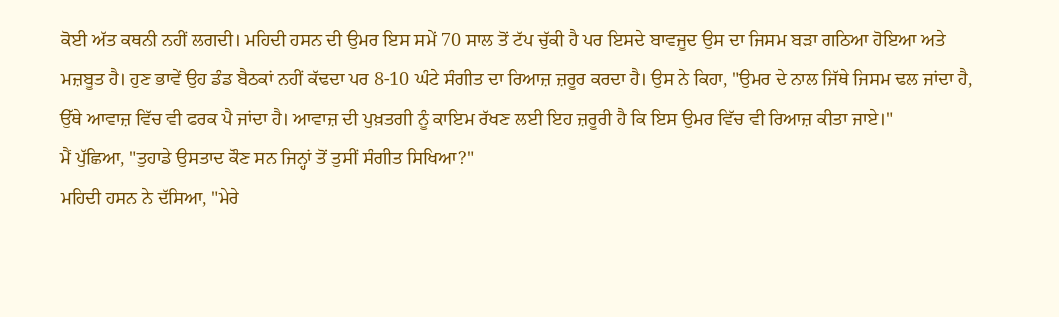ਕੋਈ ਅੱਤ ਕਥਨੀ ਨਹੀਂ ਲਗਦੀ। ਮਹਿਦੀ ਹਸਨ ਦੀ ਉਮਰ ਇਸ ਸਮੇਂ 70 ਸਾਲ ਤੋਂ ਟੱਪ ਚੁੱਕੀ ਹੈ ਪਰ ਇਸਦੇ ਬਾਵਜੂਦ ਉਸ ਦਾ ਜਿਸਮ ਬੜਾ ਗਠਿਆ ਹੋਇਆ ਅਤੇ ਮਜ਼ਬੂਤ ਹੈ। ਹੁਣ ਭਾਵੇਂ ਉਹ ਡੰਡ ਬੈਠਕਾਂ ਨਹੀਂ ਕੱਢਦਾ ਪਰ 8-10 ਘੰਟੇ ਸੰਗੀਤ ਦਾ ਰਿਆਜ਼ ਜ਼ਰੂਰ ਕਰਦਾ ਹੈ। ਉਸ ਨੇ ਕਿਹਾ, "ਉਮਰ ਦੇ ਨਾਲ ਜਿੱਥੇ ਜਿਸਮ ਢਲ ਜਾਂਦਾ ਹੈ, ਉੱਥੇ ਆਵਾਜ਼ ਵਿੱਚ ਵੀ ਫਰਕ ਪੈ ਜਾਂਦਾ ਹੈ। ਆਵਾਜ਼ ਦੀ ਪੁਖ਼ਤਗੀ ਨੂੰ ਕਾਇਮ ਰੱਖਣ ਲਈ ਇਹ ਜ਼ਰੂਰੀ ਹੈ ਕਿ ਇਸ ਉਮਰ ਵਿੱਚ ਵੀ ਰਿਆਜ਼ ਕੀਤਾ ਜਾਏ।"
ਮੈਂ ਪੁੱਛਿਆ, "ਤੁਹਾਡੇ ਉਸਤਾਦ ਕੌਣ ਸਨ ਜਿਨ੍ਹਾਂ ਤੋਂ ਤੁਸੀਂ ਸੰਗੀਤ ਸਿਖਿਆ?"
ਮਹਿਦੀ ਹਸਨ ਨੇ ਦੱਸਿਆ, "ਮੇਰੇ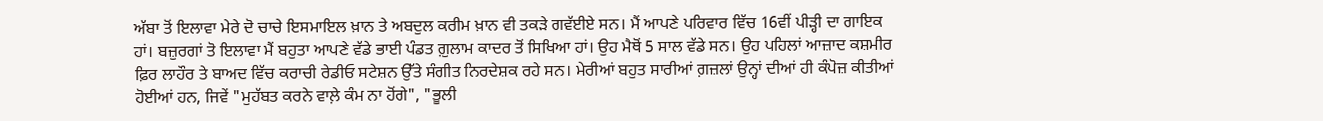ਅੱਬਾ ਤੋਂ ਇਲਾਵਾ ਮੇਰੇ ਦੋ ਚਾਚੇ ਇਸਮਾਇਲ ਖ਼ਾਨ ਤੇ ਅਬਦੁਲ ਕਰੀਮ ਖ਼ਾਨ ਵੀ ਤਕੜੇ ਗਵੱਈਏ ਸਨ। ਮੈਂ ਆਪਣੇ ਪਰਿਵਾਰ ਵਿੱਚ 16ਵੀਂ ਪੀੜ੍ਹੀ ਦਾ ਗਾਇਕ ਹਾਂ। ਬਜ਼ੁਰਗਾਂ ਤੋ ਇਲਾਵਾ ਮੈਂ ਬਹੁਤਾ ਆਪਣੇ ਵੱਡੇ ਭਾਈ ਪੰਡਤ ਗ਼ੁਲਾਮ ਕਾਦਰ ਤੋਂ ਸਿਖਿਆ ਹਾਂ। ਉਹ ਮੈਥੋਂ 5 ਸਾਲ ਵੱਡੇ ਸਨ। ਉਹ ਪਹਿਲਾਂ ਆਜ਼ਾਦ ਕਸ਼ਮੀਰ ਫ਼ਿਰ ਲਾਹੌਰ ਤੇ ਬਾਅਦ ਵਿੱਚ ਕਰਾਚੀ ਰੇਡੀਓ ਸਟੇਸ਼ਨ ਉੱਤੇ ਸੰਗੀਤ ਨਿਰਦੇਸ਼ਕ ਰਹੇ ਸਨ। ਮੇਰੀਆਂ ਬਹੁਤ ਸਾਰੀਆਂ ਗ਼ਜ਼ਲਾਂ ਉਨ੍ਹਾਂ ਦੀਆਂ ਹੀ ਕੰਪੋਜ਼ ਕੀਤੀਆਂ ਹੋਈਆਂ ਹਨ, ਜਿਵੇਂ "ਮੁਹੱਬਤ ਕਰਨੇ ਵਾਲ਼ੇ ਕੰਮ ਨਾ ਹੋਂਗੇ", "ਭੂਲੀ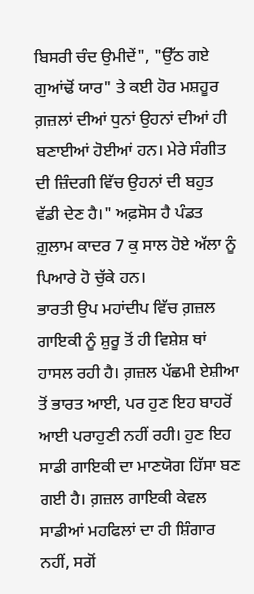ਬਿਸਰੀ ਚੰਦ ਉਮੀਦੇਂ", "ਉੱਠ ਗਏ ਗੁਆਂਢੋਂ ਯਾਰ" ਤੇ ਕਈ ਹੋਰ ਮਸ਼ਹੂਰ ਗ਼ਜ਼ਲਾਂ ਦੀਆਂ ਧੁਨਾਂ ਉਹਨਾਂ ਦੀਆਂ ਹੀ ਬਣਾਈਆਂ ਹੋਈਆਂ ਹਨ। ਮੇਰੇ ਸੰਗੀਤ ਦੀ ਜ਼ਿੰਦਗੀ ਵਿੱਚ ਉਹਨਾਂ ਦੀ ਬਹੁਤ ਵੱਡੀ ਦੇਣ ਹੈ।" ਅਫ਼ਸੋਸ ਹੈ ਪੰਡਤ ਗ਼ੁਲਾਮ ਕਾਦਰ 7 ਕੁ ਸਾਲ ਹੋਏ ਅੱਲਾ ਨੂੰ ਪਿਆਰੇ ਹੋ ਚੁੱਕੇ ਹਨ।
ਭਾਰਤੀ ਉਪ ਮਹਾਂਦੀਪ ਵਿੱਚ ਗ਼ਜ਼ਲ ਗਾਇਕੀ ਨੂੰ ਸ਼ੁਰੂ ਤੋਂ ਹੀ ਵਿਸ਼ੇਸ਼ ਥਾਂ ਹਾਸਲ ਰਹੀ ਹੈ। ਗ਼ਜ਼ਲ ਪੱਛਮੀ ਏਸ਼ੀਆ ਤੋਂ ਭਾਰਤ ਆਈ, ਪਰ ਹੁਣ ਇਹ ਬਾਹਰੋਂ ਆਈ ਪਰਾਹੁਣੀ ਨਹੀਂ ਰਹੀ। ਹੁਣ ਇਹ ਸਾਡੀ ਗਾਇਕੀ ਦਾ ਮਾਣਯੋਗ ਹਿੱਸਾ ਬਣ ਗਈ ਹੈ। ਗ਼ਜ਼ਲ ਗਾਇਕੀ ਕੇਵਲ ਸਾਡੀਆਂ ਮਹਫਿਲਾਂ ਦਾ ਹੀ ਸ਼ਿੰਗਾਰ ਨਹੀਂ, ਸਗੋਂ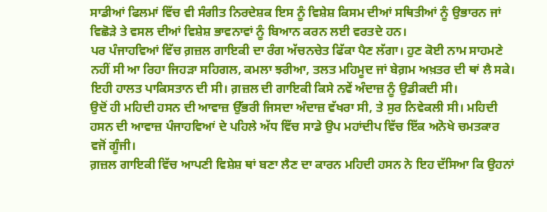ਸਾਡੀਆਂ ਫਿਲਮਾਂ ਵਿੱਚ ਵੀ ਸੰਗੀਤ ਨਿਰਦੇਸ਼ਕ ਇਸ ਨੂੰ ਵਿਸ਼ੇਸ਼ ਕਿਸਮ ਦੀਆਂ ਸਥਿਤੀਆਂ ਨੂੰ ਉਭਾਰਨ ਜਾਂ ਵਿਛੋੜੇ ਤੇ ਵਸਲ ਦੀਆਂ ਵਿਸ਼ੇਸ਼ ਭਾਵਨਾਵਾਂ ਨੂੰ ਬਿਆਨ ਕਰਨ ਲਈ ਵਰਤਦੇ ਹਨ।
ਪਰ ਪੰਜਾਹਵਿਆਂ ਵਿੱਚ ਗ਼ਜ਼ਲ ਗਾਇਕੀ ਦਾ ਰੰਗ ਅੱਚਨਚੇਤ ਫਿੱਕਾ ਪੈਣ ਲੱਗਾ। ਹੁਣ ਕੋਈ ਨਾਮ ਸਾਹਮਣੇ ਨਹੀਂ ਸੀ ਆ ਰਿਹਾ ਜਿਹੜਾ ਸਹਿਗਲ, ਕਮਲਾ ਝਰੀਆ, ਤਲਤ ਮਹਿਮੂਦ ਜਾਂ ਬੇਗ਼ਮ ਅਖ਼ਤਰ ਦੀ ਥਾਂ ਲੈ ਸਕੇ। ਇਹੀ ਹਾਲਤ ਪਾਕਿਸਤਾਨ ਦੀ ਸੀ। ਗ਼ਜ਼ਲ ਦੀ ਗਾਇਕੀ ਕਿਸੇ ਨਵੇਂ ਅੰਦਾਜ਼ ਨੂੰ ਉਡੀਕਦੀ ਸੀ।
ਉਦੋਂ ਹੀ ਮਹਿਦੀ ਹਸਨ ਦੀ ਆਵਾਜ਼ ਉੱਭਰੀ ਜਿਸਦਾ ਅੰਦਾਜ਼ ਵੱਖਰਾ ਸੀ, ਤੇ ਸੁਰ ਨਿਵੇਕਲੀ ਸੀ। ਮਹਿਦੀ ਹਸਨ ਦੀ ਆਵਾਜ਼ ਪੰਜਾਹਵਿਆਂ ਦੇ ਪਹਿਲੇ ਅੱਧ ਵਿੱਚ ਸਾਡੇ ਉਪ ਮਹਾਂਦੀਪ ਵਿੱਚ ਇੱਕ ਅਨੋਖੇ ਚਮਤਕਾਰ ਵਜੋਂ ਗੂੰਜੀ।
ਗ਼ਜ਼ਲ ਗਾਇਕੀ ਵਿੱਚ ਆਪਣੀ ਵਿਸ਼ੇਸ਼ ਥਾਂ ਬਣਾ ਲੈਣ ਦਾ ਕਾਰਨ ਮਹਿਦੀ ਹਸਨ ਨੇ ਇਹ ਦੱਸਿਆ ਕਿ ਉਹਨਾਂ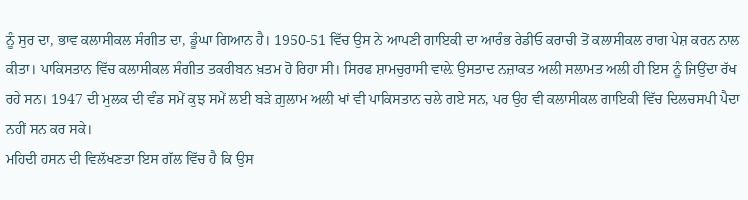ਨੂੰ ਸੁਰ ਦਾ, ਭਾਵ ਕਲਾਸੀਕਲ ਸੰਗੀਤ ਦਾ, ਡੂੰਘਾ ਗਿਆਨ ਹੈ। 1950-51 ਵਿੱਚ ਉਸ ਨੇ ਆਪਣੀ ਗਾਇਕੀ ਦਾ ਆਰੰਭ ਰੇਡੀਓ ਕਰਾਚੀ ਤੋਂ ਕਲਾਸੀਕਲ ਰਾਗ ਪੇਸ਼ ਕਰਨ ਨਾਲ ਕੀਤਾ। ਪਾਕਿਸਤਾਨ ਵਿੱਚ ਕਲਾਸੀਕਲ ਸੰਗੀਤ ਤਕਰੀਬਨ ਖ਼ਤਮ ਹੋ ਰਿਹਾ ਸੀ। ਸਿਰਫ ਸ਼ਾਮਚੁਰਾਸੀ ਵਾਲ਼ੇ ਉਸਤਾਦ ਨਜ਼ਾਕਤ ਅਲੀ ਸਲਾਮਤ ਅਲੀ ਹੀ ਇਸ ਨੂੰ ਜਿਉਂਦਾ ਰੱਖ ਰਹੇ ਸਨ। 1947 ਦੀ ਮੁਲਕ ਦੀ ਵੰਡ ਸਮੇਂ ਕੁਝ ਸਮੇਂ ਲਈ ਬੜੇ ਗ਼ੁਲਾਮ ਅਲੀ ਖਾਂ ਵੀ ਪਾਕਿਸਤਾਨ ਚਲੇ ਗਏ ਸਨ, ਪਰ ਉਹ ਵੀ ਕਲਾਸੀਕਲ ਗਾਇਕੀ ਵਿੱਚ ਦਿਲਚਸਪੀ ਪੈਦਾ ਨਹੀਂ ਸਨ ਕਰ ਸਕੇ।
ਮਹਿਦੀ ਹਸਨ ਦੀ ਵਿਲੱਖਣਤਾ ਇਸ ਗੱਲ ਵਿੱਚ ਹੈ ਕਿ ਉਸ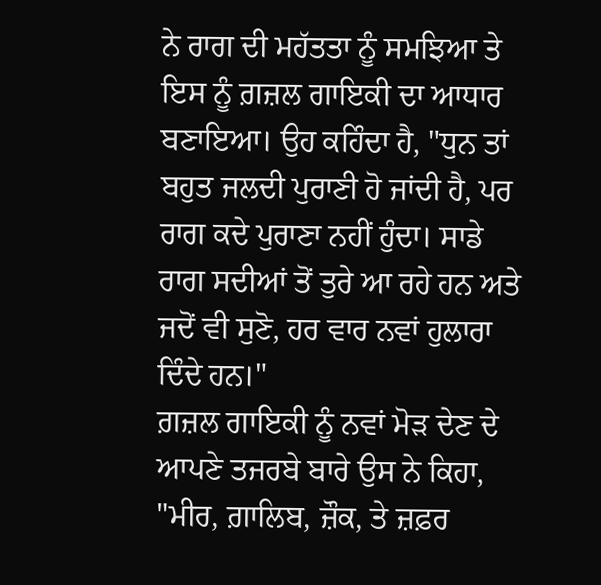ਨੇ ਰਾਗ ਦੀ ਮਹੱਤਤਾ ਨੂੰ ਸਮਝਿਆ ਤੇ ਇਸ ਨੂੰ ਗ਼ਜ਼ਲ ਗਾਇਕੀ ਦਾ ਆਧਾਰ ਬਣਾਇਆ। ਉਹ ਕਹਿੰਦਾ ਹੈ, "ਧੁਨ ਤਾਂ ਬਹੁਤ ਜਲਦੀ ਪੁਰਾਣੀ ਹੋ ਜਾਂਦੀ ਹੈ, ਪਰ ਰਾਗ ਕਦੇ ਪੁਰਾਣਾ ਨਹੀਂ ਹੁੰਦਾ। ਸਾਡੇ ਰਾਗ ਸਦੀਆਂ ਤੋਂ ਤੁਰੇ ਆ ਰਹੇ ਹਨ ਅਤੇ ਜਦੋਂ ਵੀ ਸੁਣੋ, ਹਰ ਵਾਰ ਨਵਾਂ ਹੁਲਾਰਾ ਦਿੰਦੇ ਹਨ।"
ਗ਼ਜ਼ਲ ਗਾਇਕੀ ਨੂੰ ਨਵਾਂ ਮੋੜ ਦੇਣ ਦੇ ਆਪਣੇ ਤਜਰਬੇ ਬਾਰੇ ਉਸ ਨੇ ਕਿਹਾ, "ਮੀਰ, ਗ਼ਾਲਿਬ, ਜ਼ੌਕ, ਤੇ ਜ਼ਫ਼ਰ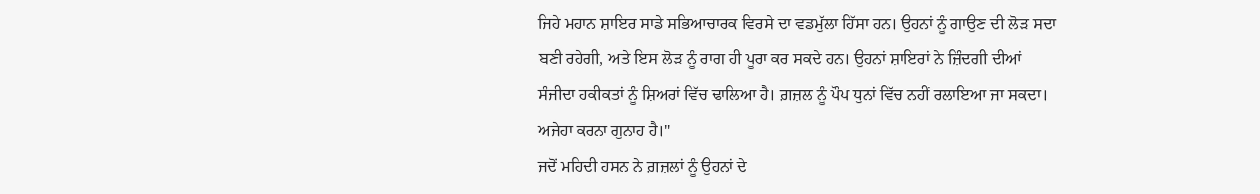ਜਿਹੇ ਮਹਾਨ ਸ਼ਾਇਰ ਸਾਡੇ ਸਭਿਆਚਾਰਕ ਵਿਰਸੇ ਦਾ ਵਡਮੁੱਲਾ ਹਿੱਸਾ ਹਨ। ਉਹਨਾਂ ਨੂੰ ਗਾਉਣ ਦੀ ਲੋੜ ਸਦਾ ਬਣੀ ਰਹੇਗੀ, ਅਤੇ ਇਸ ਲੋੜ ਨੂੰ ਰਾਗ ਹੀ ਪੂਰਾ ਕਰ ਸਕਦੇ ਹਨ। ਉਹਨਾਂ ਸ਼ਾਇਰਾਂ ਨੇ ਜ਼ਿੰਦਗੀ ਦੀਆਂ ਸੰਜੀਦਾ ਹਕੀਕਤਾਂ ਨੂੰ ਸ਼ਿਅਰਾਂ ਵਿੱਚ ਢਾਲਿਆ ਹੈ। ਗ਼ਜ਼ਲ ਨੂੰ ਪੌਪ ਧੁਨਾਂ ਵਿੱਚ ਨਹੀਂ ਰਲਾਇਆ ਜਾ ਸਕਦਾ। ਅਜੇਹਾ ਕਰਨਾ ਗੁਨਾਹ ਹੈ।"
ਜਦੋਂ ਮਹਿਦੀ ਹਸਨ ਨੇ ਗ਼ਜ਼ਲਾਂ ਨੂੰ ਉਹਨਾਂ ਦੇ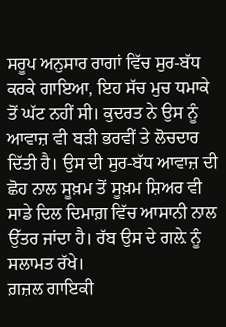ਸਰੂਪ ਅਨੁਸਾਰ ਰਾਗਾਂ ਵਿੱਚ ਸੁਰ-ਬੱਧ ਕਰਕੇ ਗਾਇਆ, ਇਹ ਸੱਚ ਮੁਚ ਧਮਾਕੇ ਤੋਂ ਘੱਟ ਨਹੀਂ ਸੀ। ਕੁਦਰਤ ਨੇ ਉਸ ਨੂੰ ਆਵਾਜ਼ ਵੀ ਬੜੀ ਭਰਵੀਂ ਤੇ ਲੋਚਦਾਰ ਦਿੱਤੀ ਹੈ। ਉਸ ਦੀ ਸੁਰ-ਬੱਧ ਆਵਾਜ਼ ਦੀ ਛੋਹ ਨਾਲ ਸੂਖ਼ਮ ਤੋਂ ਸੂਖ਼ਮ ਸ਼ਿਅਰ ਵੀ ਸਾਡੇ ਦਿਲ ਦਿਮਾਗ਼ ਵਿੱਚ ਆਸਾਨੀ ਨਾਲ ਉੱਤਰ ਜਾਂਦਾ ਹੈ। ਰੱਬ ਉਸ ਦੇ ਗਲ਼ੇ ਨੂੰ ਸਲਾਮਤ ਰੱਖੇ।
ਗ਼ਜ਼ਲ ਗਾਇਕੀ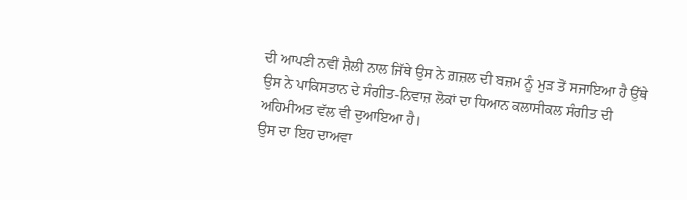ਦੀ ਆਪਣੀ ਨਵੀਂ ਸ਼ੈਲੀ ਨਾਲ ਜਿੱਥੇ ਉਸ ਨੇ ਗ਼ਜ਼ਲ ਦੀ ਬਜ਼ਮ ਨੂੰ ਮੁੜ ਤੋਂ ਸਜਾਇਆ ਹੈ ਉੱਥੇ ਉਸ ਨੇ ਪਾਕਿਸਤਾਨ ਦੇ ਸੰਗੀਤ-ਨਿਵਾਜ਼ ਲੋਕਾਂ ਦਾ ਧਿਆਨ ਕਲਾਸੀਕਲ ਸੰਗੀਤ ਦੀ ਅਹਿਮੀਅਤ ਵੱਲ ਵੀ ਦੁਆਇਆ ਹੈ।
ਉਸ ਦਾ ਇਹ ਦਾਅਵਾ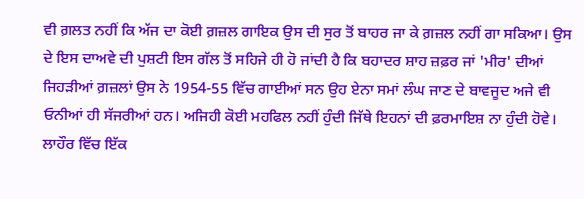ਵੀ ਗ਼ਲਤ ਨਹੀਂ ਕਿ ਅੱਜ ਦਾ ਕੋਈ ਗ਼ਜ਼ਲ ਗਾਇਕ ਉਸ ਦੀ ਸੁਰ ਤੋਂ ਬਾਹਰ ਜਾ ਕੇ ਗ਼ਜ਼ਲ ਨਹੀਂ ਗਾ ਸਕਿਆ। ਉਸ ਦੇ ਇਸ ਦਾਅਵੇ ਦੀ ਪੁਸ਼ਟੀ ਇਸ ਗੱਲ ਤੋਂ ਸਹਿਜੇ ਹੀ ਹੋ ਜਾਂਦੀ ਹੈ ਕਿ ਬਹਾਦਰ ਸ਼ਾਹ ਜ਼ਫ਼ਰ ਜਾਂ 'ਮੀਰ' ਦੀਆਂ ਜਿਹੜੀਆਂ ਗ਼ਜ਼ਲਾਂ ਉਸ ਨੇ 1954-55 ਵਿੱਚ ਗਾਈਆਂ ਸਨ ਉਹ ਏਨਾ ਸਮਾਂ ਲੰਘ ਜਾਣ ਦੇ ਬਾਵਜੂਦ ਅਜੇ ਵੀ ਓਨੀਆਂ ਹੀ ਸੱਜਰੀਆਂ ਹਨ। ਅਜਿਹੀ ਕੋਈ ਮਹਫਿਲ ਨਹੀਂ ਹੁੰਦੀ ਜਿੱਥੇ ਇਹਨਾਂ ਦੀ ਫ਼ਰਮਾਇਸ਼ ਨਾ ਹੁੰਦੀ ਹੋਵੇ।
ਲਾਹੌਰ ਵਿੱਚ ਇੱਕ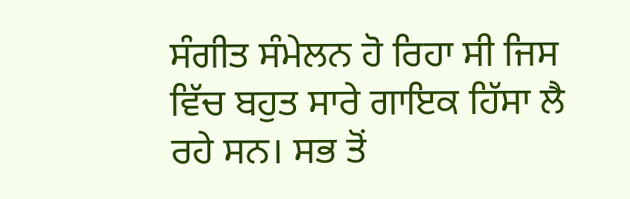ਸੰਗੀਤ ਸੰਮੇਲਨ ਹੋ ਰਿਹਾ ਸੀ ਜਿਸ ਵਿੱਚ ਬਹੁਤ ਸਾਰੇ ਗਾਇਕ ਹਿੱਸਾ ਲੈ ਰਹੇ ਸਨ। ਸਭ ਤੋਂ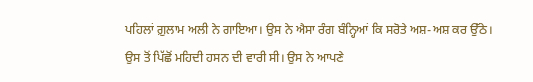ਪਹਿਲਾਂ ਗ਼ੁਲਾਮ ਅਲੀ ਨੇ ਗਾਇਆ। ਉਸ ਨੇ ਐਸਾ ਰੰਗ ਬੰਨ੍ਹਿਆਂ ਕਿ ਸਰੋਤੇ ਅਸ਼-ਅਸ਼ ਕਰ ਉੱਠੇ। ਉਸ ਤੋਂ ਪਿੱਛੋਂ ਮਹਿਦੀ ਹਸਨ ਦੀ ਵਾਰੀ ਸੀ। ਉਸ ਨੇ ਆਪਣੇ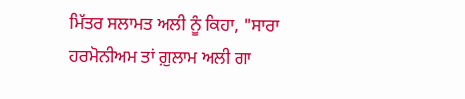ਮਿੱਤਰ ਸਲਾਮਤ ਅਲੀ ਨੂੰ ਕਿਹਾ, "ਸਾਰਾ ਹਰਮੋਨੀਅਮ ਤਾਂ ਗ਼ੁਲਾਮ ਅਲੀ ਗਾ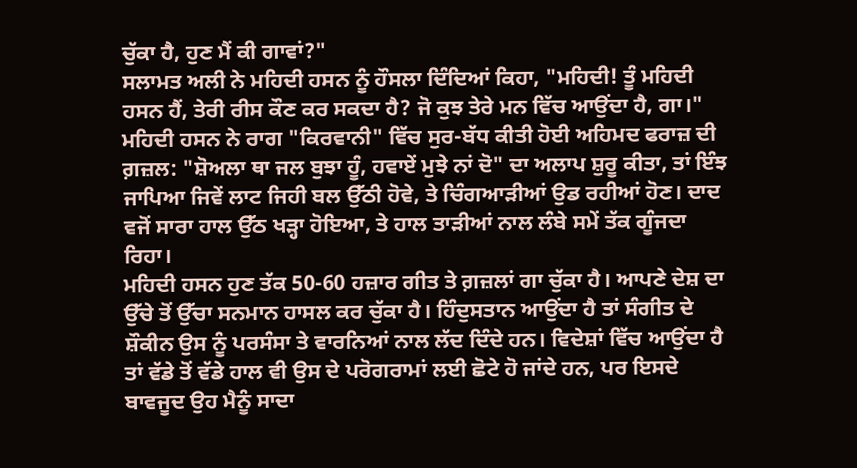ਚੁੱਕਾ ਹੈ, ਹੁਣ ਮੈਂ ਕੀ ਗਾਵਾਂ?"
ਸਲਾਮਤ ਅਲੀ ਨੇ ਮਹਿਦੀ ਹਸਨ ਨੂੰ ਹੌਸਲਾ ਦਿੰਦਿਆਂ ਕਿਹਾ, "ਮਹਿਦੀ! ਤੂੰ ਮਹਿਦੀ ਹਸਨ ਹੈਂ, ਤੇਰੀ ਰੀਸ ਕੌਣ ਕਰ ਸਕਦਾ ਹੈ? ਜੋ ਕੁਝ ਤੇਰੇ ਮਨ ਵਿੱਚ ਆਉਂਦਾ ਹੈ, ਗਾ।"
ਮਹਿਦੀ ਹਸਨ ਨੇ ਰਾਗ "ਕਿਰਵਾਨੀ" ਵਿੱਚ ਸੁਰ-ਬੱਧ ਕੀਤੀ ਹੋਈ ਅਹਿਮਦ ਫਰਾਜ਼ ਦੀ ਗ਼ਜ਼ਲ: "ਸ਼ੋਅਲਾ ਥਾ ਜਲ ਬੁਝਾ ਹੂੰ, ਹਵਾਏਂ ਮੁਝੇ ਨਾਂ ਦੋ" ਦਾ ਅਲਾਪ ਸ਼ੁਰੂ ਕੀਤਾ, ਤਾਂ ਇੰਝ ਜਾਪਿਆ ਜਿਵੇਂ ਲਾਟ ਜਿਹੀ ਬਲ ਉੱਠੀ ਹੋਵੇ, ਤੇ ਚਿੰਗਆੜੀਆਂ ਉਡ ਰਹੀਆਂ ਹੋਣ। ਦਾਦ ਵਜੋਂ ਸਾਰਾ ਹਾਲ ਉੱਠ ਖੜ੍ਹਾ ਹੋਇਆ, ਤੇ ਹਾਲ ਤਾੜੀਆਂ ਨਾਲ ਲੰਬੇ ਸਮੇਂ ਤੱਕ ਗੂੰਜਦਾ ਰਿਹਾ।
ਮਹਿਦੀ ਹਸਨ ਹੁਣ ਤੱਕ 50-60 ਹਜ਼ਾਰ ਗੀਤ ਤੇ ਗ਼ਜ਼ਲਾਂ ਗਾ ਚੁੱਕਾ ਹੈ। ਆਪਣੇ ਦੇਸ਼ ਦਾ ਉੱਚੇ ਤੋਂ ਉੱਚਾ ਸਨਮਾਨ ਹਾਸਲ ਕਰ ਚੁੱਕਾ ਹੈ। ਹਿੰਦੁਸਤਾਨ ਆਉਂਦਾ ਹੈ ਤਾਂ ਸੰਗੀਤ ਦੇ ਸ਼ੌਕੀਨ ਉਸ ਨੂੰ ਪਰਸੰਸਾ ਤੇ ਵਾਰਨਿਆਂ ਨਾਲ ਲੱਦ ਦਿੰਦੇ ਹਨ। ਵਿਦੇਸ਼ਾਂ ਵਿੱਚ ਆਉਂਦਾ ਹੈ ਤਾਂ ਵੱਡੇ ਤੋਂ ਵੱਡੇ ਹਾਲ ਵੀ ਉਸ ਦੇ ਪਰੋਗਰਾਮਾਂ ਲਈ ਛੋਟੇ ਹੋ ਜਾਂਦੇ ਹਨ, ਪਰ ਇਸਦੇ ਬਾਵਜੂਦ ਉਹ ਮੈਨੂੰ ਸਾਦਾ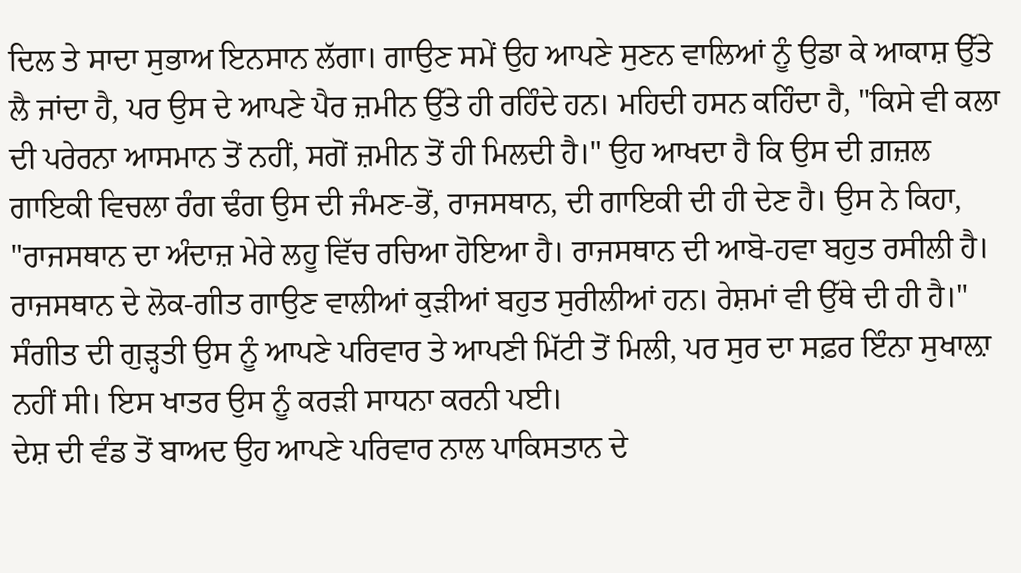ਦਿਲ ਤੇ ਸਾਦਾ ਸੁਭਾਅ ਇਨਸਾਨ ਲੱਗਾ। ਗਾਉਣ ਸਮੇਂ ਉਹ ਆਪਣੇ ਸੁਣਨ ਵਾਲਿਆਂ ਨੂੰ ਉਡਾ ਕੇ ਆਕਾਸ਼ ਉੱਤੇ ਲੈ ਜਾਂਦਾ ਹੈ, ਪਰ ਉਸ ਦੇ ਆਪਣੇ ਪੈਰ ਜ਼ਮੀਨ ਉੱਤੇ ਹੀ ਰਹਿੰਦੇ ਹਨ। ਮਹਿਦੀ ਹਸਨ ਕਹਿੰਦਾ ਹੈ, "ਕਿਸੇ ਵੀ ਕਲਾ ਦੀ ਪਰੇਰਨਾ ਆਸਮਾਨ ਤੋਂ ਨਹੀਂ, ਸਗੋਂ ਜ਼ਮੀਨ ਤੋਂ ਹੀ ਮਿਲਦੀ ਹੈ।" ਉਹ ਆਖਦਾ ਹੈ ਕਿ ਉਸ ਦੀ ਗ਼ਜ਼ਲ ਗਾਇਕੀ ਵਿਚਲਾ ਰੰਗ ਢੰਗ ਉਸ ਦੀ ਜੰਮਣ-ਭੋਂ, ਰਾਜਸਥਾਨ, ਦੀ ਗਾਇਕੀ ਦੀ ਹੀ ਦੇਣ ਹੈ। ਉਸ ਨੇ ਕਿਹਾ, "ਰਾਜਸਥਾਨ ਦਾ ਅੰਦਾਜ਼ ਮੇਰੇ ਲਹੂ ਵਿੱਚ ਰਚਿਆ ਹੋਇਆ ਹੈ। ਰਾਜਸਥਾਨ ਦੀ ਆਬੋ-ਹਵਾ ਬਹੁਤ ਰਸੀਲੀ ਹੈ। ਰਾਜਸਥਾਨ ਦੇ ਲੋਕ-ਗੀਤ ਗਾਉਣ ਵਾਲੀਆਂ ਕੁੜੀਆਂ ਬਹੁਤ ਸੁਰੀਲੀਆਂ ਹਨ। ਰੇਸ਼ਮਾਂ ਵੀ ਉੱਥੇ ਦੀ ਹੀ ਹੈ।"
ਸੰਗੀਤ ਦੀ ਗੁੜ੍ਹਤੀ ਉਸ ਨੂੰ ਆਪਣੇ ਪਰਿਵਾਰ ਤੇ ਆਪਣੀ ਮਿੱਟੀ ਤੋਂ ਮਿਲੀ, ਪਰ ਸੁਰ ਦਾ ਸਫ਼ਰ ਇੰਨਾ ਸੁਖਾਲ਼ਾ ਨਹੀਂ ਸੀ। ਇਸ ਖਾਤਰ ਉਸ ਨੂੰ ਕਰੜੀ ਸਾਧਨਾ ਕਰਨੀ ਪਈ।
ਦੇਸ਼ ਦੀ ਵੰਡ ਤੋਂ ਬਾਅਦ ਉਹ ਆਪਣੇ ਪਰਿਵਾਰ ਨਾਲ ਪਾਕਿਸਤਾਨ ਦੇ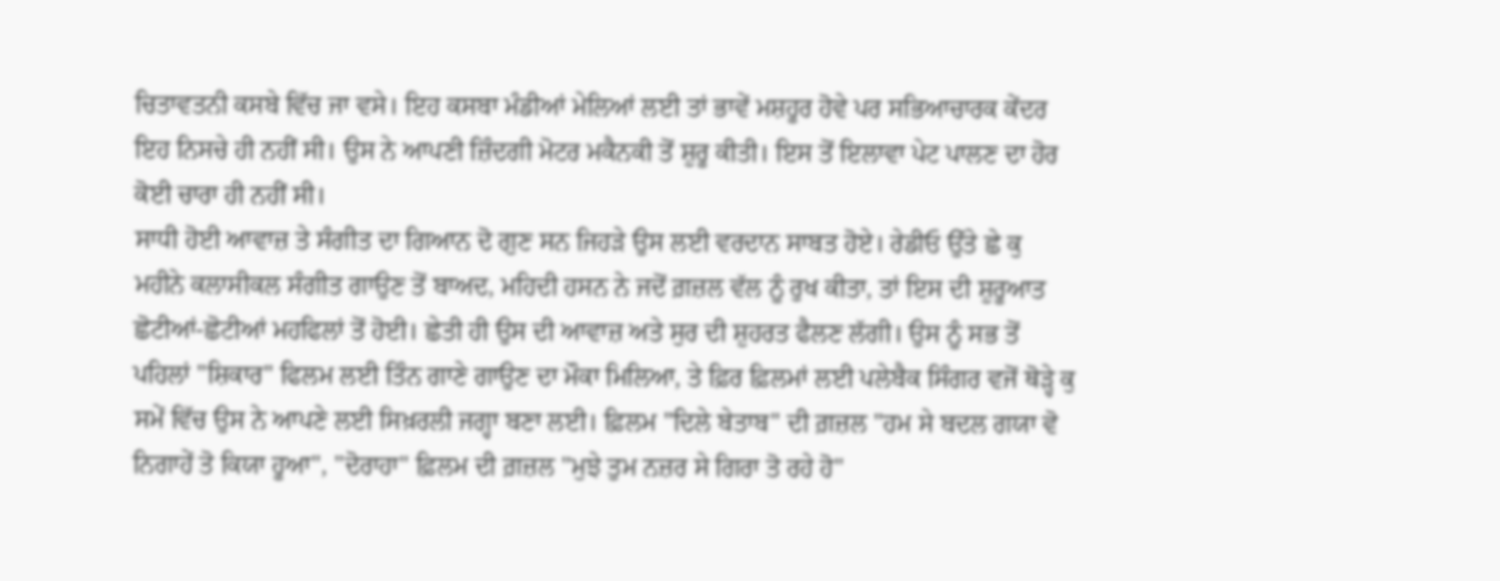ਚਿਤਾਵਤਨੀ ਕਸਬੇ ਵਿੱਚ ਜਾ ਵਸੇ। ਇਹ ਕਸਬਾ ਮੰਡੀਆਂ ਮੇਲਿਆਂ ਲਈ ਤਾਂ ਭਾਵੇਂ ਮਸ਼ਹੂਰ ਹੋਵੇ ਪਰ ਸਭਿਆਚਾਰਕ ਕੇਂਦਰ ਇਹ ਨਿਸਚੇ ਹੀ ਨਹੀਂ ਸੀ। ਉਸ ਨੇ ਆਪਣੀ ਜ਼ਿੰਦਗੀ ਮੋਟਰ ਮਕੈਨਕੀ ਤੋਂ ਸ਼ੁਰੂ ਕੀਤੀ। ਇਸ ਤੋਂ ਇਲਾਵਾ ਪੇਟ ਪਾਲਣ ਦਾ ਹੋਰ ਕੋਈ ਚਾਰਾ ਹੀ ਨਹੀਂ ਸੀ।
ਸਾਧੀ ਹੋਈ ਆਵਾਜ਼ ਤੇ ਸੰਗੀਤ ਦਾ ਗਿਆਨ ਦੋ ਗੁਣ ਸਨ ਜਿਹੜੇ ਉਸ ਲਈ ਵਰਦਾਨ ਸਾਬਤ ਹੋਏ। ਰੇਡੀਓ ਉੱਤੇ ਛੇ ਕੁ ਮਹੀਨੇ ਕਲਾਸੀਕਲ ਸੰਗੀਤ ਗਾਉਣ ਤੋਂ ਬਾਅਦ, ਮਹਿਦੀ ਹਸਨ ਨੇ ਜਦੋਂ ਗ਼ਜ਼ਲ ਵੱਲ ਨੂੰ ਰੁਖ ਕੀਤਾ, ਤਾਂ ਇਸ ਦੀ ਸ਼ੁਰੂਆਤ ਛੋਟੀਆਂ-ਛੋਟੀਆਂ ਮਹਫਿਲਾਂ ਤੋਂ ਹੋਈ। ਛੇਤੀ ਹੀ ਉਸ ਦੀ ਆਵਾਜ਼ ਅਤੇ ਸੁਰ ਦੀ ਸ਼ੁਹਰਤ ਫੈਲਣ ਲੱਗੀ। ਉਸ ਨੂੰ ਸਭ ਤੋਂ ਪਹਿਲਾਂ "ਸ਼ਿਕਾਰ" ਫਿਲਮ ਲਈ ਤਿੰਨ ਗਾਣੇ ਗਾਉਣ ਦਾ ਮੌਕਾ ਮਿਲਿਆ, ਤੇ ਫ਼ਿਰ ਫ਼ਿਲਮਾਂ ਲਈ ਪਲੇਬੈਕ ਸਿੰਗਰ ਵਜੋਂ ਥੋੜ੍ਹੇ ਕੁ ਸਮੇਂ ਵਿੱਚ ਉਸ ਨੇ ਆਪਣੇ ਲਈ ਸਿਖ਼ਰਲੀ ਜਗ੍ਹਾ ਬਣਾ ਲਈ। ਫ਼ਿਲਮ "ਦਿਲੇ ਬੇਤਾਬ" ਦੀ ਗ਼ਜ਼ਲ "ਹਮ ਸੇ ਬਦਲ ਗਯਾ ਵੋ ਨਿਗਾਹੇਂ ਤੋ ਕਿਯਾ ਹੂਆ", "ਦੋਰਾਹਾ" ਫ਼ਿਲਮ ਦੀ ਗ਼ਜ਼ਲ "ਮੁਝੇ ਤੁਮ ਨਜ਼ਰ ਸੇ ਗਿਰਾ ਤੋ ਰਹੇ ਹੋ"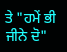ਤੇ "ਹਮੇਂ ਭੀ ਜੀਨੇ ਦੋ"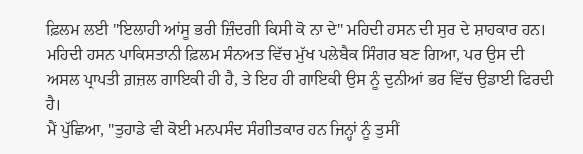ਫ਼ਿਲਮ ਲਈ "ਇਲਾਹੀ ਆਂਸੂ ਭਰੀ ਜ਼ਿੰਦਗੀ ਕਿਸੀ ਕੋ ਨਾ ਦੇ" ਮਹਿਦੀ ਹਸਨ ਦੀ ਸੁਰ ਦੇ ਸ਼ਾਹਕਾਰ ਹਨ। ਮਹਿਦੀ ਹਸਨ ਪਾਕਿਸਤਾਨੀ ਫ਼ਿਲਮ ਸੰਨਅਤ ਵਿੱਚ ਮੁੱਖ ਪਲੇਬੈਕ ਸਿੰਗਰ ਬਣ ਗਿਆ, ਪਰ ਉਸ ਦੀ ਅਸਲ ਪ੍ਰਾਪਤੀ ਗ਼ਜ਼ਲ ਗਾਇਕੀ ਹੀ ਹੈ, ਤੇ ਇਹ ਹੀ ਗਾਇਕੀ ਉਸ ਨੂੰ ਦੁਨੀਆਂ ਭਰ ਵਿੱਚ ਉਡਾਈ ਫਿਰਦੀ ਹੈ।
ਮੈਂ ਪੁੱਛਿਆ, "ਤੁਹਾਡੇ ਵੀ ਕੋਈ ਮਨਪਸੰਦ ਸੰਗੀਤਕਾਰ ਹਨ ਜਿਨ੍ਹਾਂ ਨੂੰ ਤੁਸੀਂ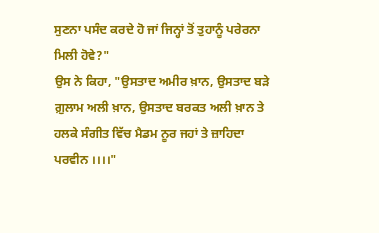ਸੁਣਨਾ ਪਸੰਦ ਕਰਦੇ ਹੋ ਜਾਂ ਜਿਨ੍ਹਾਂ ਤੋਂ ਤੁਹਾਨੂੰ ਪਰੇਰਨਾ ਮਿਲੀ ਹੋਵੇ?"
ਉਸ ਨੇ ਕਿਹਾ, "ਉਸਤਾਦ ਅਮੀਰ ਖ਼ਾਨ, ਉਸਤਾਦ ਬੜੇ ਗ਼ੁਲਾਮ ਅਲੀ ਖ਼ਾਨ, ਉਸਤਾਦ ਬਰਕਤ ਅਲੀ ਖ਼ਾਨ ਤੇ ਹਲਕੇ ਸੰਗੀਤ ਵਿੱਚ ਮੈਡਮ ਨੂਰ ਜਹਾਂ ਤੇ ਜ਼ਾਹਿਦਾ ਪਰਵੀਨ ।।।।"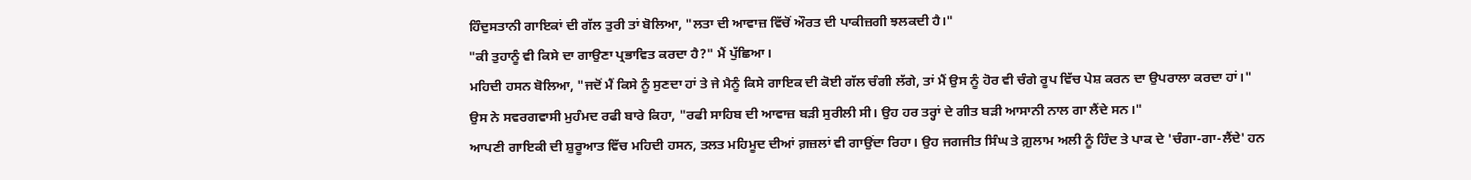ਹਿੰਦੁਸਤਾਨੀ ਗਾਇਕਾਂ ਦੀ ਗੱਲ ਤੁਰੀ ਤਾਂ ਬੋਲਿਆ, "ਲਤਾ ਦੀ ਆਵਾਜ਼ ਵਿੱਚੋਂ ਔਰਤ ਦੀ ਪਾਕੀਜ਼ਗੀ ਝਲਕਦੀ ਹੈ।"
"ਕੀ ਤੁਹਾਨੂੰ ਵੀ ਕਿਸੇ ਦਾ ਗਾਉਣਾ ਪ੍ਰਭਾਵਿਤ ਕਰਦਾ ਹੈ?" ਮੈਂ ਪੁੱਛਿਆ।
ਮਹਿਦੀ ਹਸਨ ਬੋਲਿਆ, "ਜਦੋਂ ਮੈਂ ਕਿਸੇ ਨੂੰ ਸੁਣਦਾ ਹਾਂ ਤੇ ਜੇ ਮੈਨੂੰ ਕਿਸੇ ਗਾਇਕ ਦੀ ਕੋਈ ਗੱਲ ਚੰਗੀ ਲੱਗੇ, ਤਾਂ ਮੈਂ ਉਸ ਨੂੰ ਹੋਰ ਵੀ ਚੰਗੇ ਰੂਪ ਵਿੱਚ ਪੇਸ਼ ਕਰਨ ਦਾ ਉਪਰਾਲਾ ਕਰਦਾ ਹਾਂ।"
ਉਸ ਨੇ ਸਵਰਗਵਾਸੀ ਮੁਹੰਮਦ ਰਫੀ ਬਾਰੇ ਕਿਹਾ, "ਰਫੀ ਸਾਹਿਬ ਦੀ ਆਵਾਜ਼ ਬੜੀ ਸੁਰੀਲੀ ਸੀ। ਉਹ ਹਰ ਤਰ੍ਹਾਂ ਦੇ ਗੀਤ ਬੜੀ ਆਸਾਨੀ ਨਾਲ ਗਾ ਲੈਂਦੇ ਸਨ।"
ਆਪਣੀ ਗਾਇਕੀ ਦੀ ਸ਼ੁਰੂਆਤ ਵਿੱਚ ਮਹਿਦੀ ਹਸਨ, ਤਲਤ ਮਹਿਮੂਦ ਦੀਆਂ ਗ਼ਜ਼ਲਾਂ ਵੀ ਗਾਉਂਦਾ ਰਿਹਾ। ਉਹ ਜਗਜੀਤ ਸਿੰਘ ਤੇ ਗ਼ੁਲਾਮ ਅਲੀ ਨੂੰ ਹਿੰਦ ਤੇ ਪਾਕ ਦੇ 'ਚੰਗਾ-ਗਾ-ਲੈਂਦੇ' ਹਨ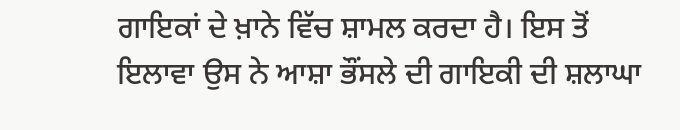ਗਾਇਕਾਂ ਦੇ ਖ਼ਾਨੇ ਵਿੱਚ ਸ਼ਾਮਲ ਕਰਦਾ ਹੈ। ਇਸ ਤੋਂ ਇਲਾਵਾ ਉਸ ਨੇ ਆਸ਼ਾ ਭੌਂਸਲੇ ਦੀ ਗਾਇਕੀ ਦੀ ਸ਼ਲਾਘਾ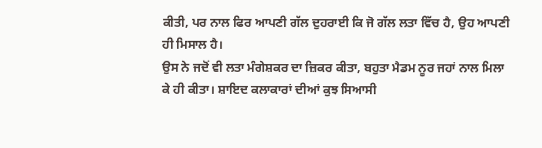ਕੀਤੀ, ਪਰ ਨਾਲ ਫਿਰ ਆਪਣੀ ਗੱਲ ਦੁਹਰਾਈ ਕਿ ਜੋ ਗੱਲ ਲਤਾ ਵਿੱਚ ਹੈ, ਉਹ ਆਪਣੀ ਹੀ ਮਿਸਾਲ ਹੈ।
ਉਸ ਨੇ ਜਦੋਂ ਵੀ ਲਤਾ ਮੰਗੇਸ਼ਕਰ ਦਾ ਜ਼ਿਕਰ ਕੀਤਾ, ਬਹੁਤਾ ਮੈਡਮ ਨੂਰ ਜਹਾਂ ਨਾਲ ਮਿਲਾ ਕੇ ਹੀ ਕੀਤਾ। ਸ਼ਾਇਦ ਕਲਾਕਾਰਾਂ ਦੀਆਂ ਕੁਝ ਸਿਆਸੀ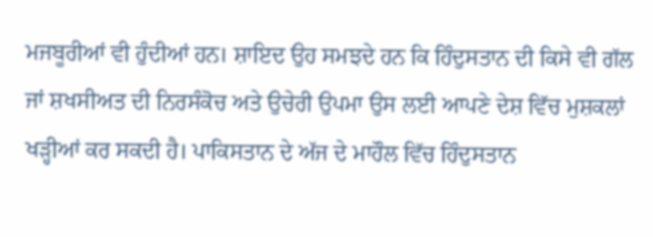ਮਜਬੂਰੀਆਂ ਵੀ ਹੁੰਦੀਆਂ ਹਨ। ਸ਼ਾਇਦ ਉਹ ਸਮਝਦੇ ਹਨ ਕਿ ਹਿੰਦੁਸਤਾਨ ਦੀ ਕਿਸੇ ਵੀ ਗੱਲ ਜਾਂ ਸ਼ਖਸੀਅਤ ਦੀ ਨਿਰਸੰਕੋਚ ਅਤੇ ਉਚੇਰੀ ਉਪਮਾ ਉਸ ਲਈ ਆਪਣੇ ਦੇਸ਼ ਵਿੱਚ ਮੁਸ਼ਕਲਾਂ ਖੜ੍ਹੀਆਂ ਕਰ ਸਕਦੀ ਹੈ। ਪਾਕਿਸਤਾਨ ਦੇ ਅੱਜ ਦੇ ਮਾਹੌਲ ਵਿੱਚ ਹਿੰਦੁਸਤਾਨ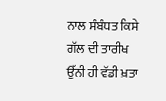ਨਾਲ ਸੰਬੰਧਤ ਕਿਸੇ ਗੱਲ ਦੀ ਤਾਰੀਖ ਉੱਨੀ ਹੀ ਵੱਡੀ ਖ਼ਤਾ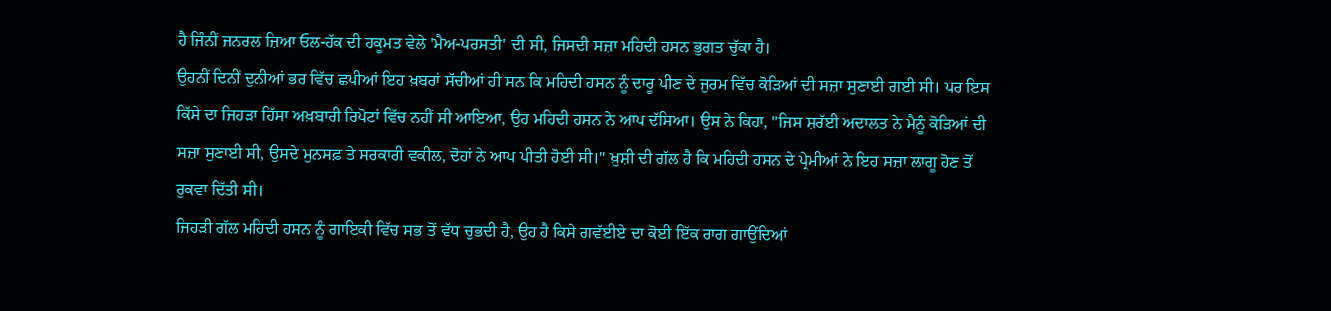ਹੈ ਜਿੰਨੀਂ ਜਨਰਲ ਜ਼ਿਆ ਓਲ-ਹੱਕ ਦੀ ਹਕੂਮਤ ਵੇਲੇ 'ਮੈਅ-ਪਰਸਤੀ' ਦੀ ਸੀ, ਜਿਸਦੀ ਸਜ਼ਾ ਮਹਿਦੀ ਹਸਨ ਭੁਗਤ ਚੁੱਕਾ ਹੈ।
ਉਹਨੀਂ ਦਿਨੀਂ ਦੁਨੀਆਂ ਭਰ ਵਿੱਚ ਛਪੀਆਂ ਇਹ ਖ਼ਬਰਾਂ ਸੱਚੀਆਂ ਹੀ ਸਨ ਕਿ ਮਹਿਦੀ ਹਸਨ ਨੂੰ ਦਾਰੂ ਪੀਣ ਦੇ ਜੁਰਮ ਵਿੱਚ ਕੋੜਿਆਂ ਦੀ ਸਜ਼ਾ ਸੁਣਾਈ ਗਈ ਸੀ। ਪਰ ਇਸ ਕਿੱਸੇ ਦਾ ਜਿਹੜਾ ਹਿੱਸਾ ਅਖ਼ਬਾਰੀ ਰਿਪੋਟਾਂ ਵਿੱਚ ਨਹੀਂ ਸੀ ਆਇਆ, ਉਹ ਮਹਿਦੀ ਹਸਨ ਨੇ ਆਪ ਦੱਸਿਆ। ਉਸ ਨੇ ਕਿਹਾ, "ਜਿਸ ਸ਼ਰੱਈ ਅਦਾਲਤ ਨੇ ਮੈਨੂੰ ਕੋੜਿਆਂ ਦੀ ਸਜ਼ਾ ਸੁਣਾਈ ਸੀ, ਉਸਦੇ ਮੁਨਸਫ਼ ਤੇ ਸਰਕਾਰੀ ਵਕੀਲ, ਦੋਹਾਂ ਨੇ ਆਪ ਪੀਤੀ ਹੋਈ ਸੀ।" ਖ਼ੁਸ਼ੀ ਦੀ ਗੱਲ ਹੈ ਕਿ ਮਹਿਦੀ ਹਸਨ ਦੇ ਪ੍ਰੇਮੀਆਂ ਨੇ ਇਹ ਸਜ਼ਾ ਲਾਗੂ ਹੋਣ ਤੋਂ ਰੁਕਵਾ ਦਿੱਤੀ ਸੀ।
ਜਿਹੜੀ ਗੱਲ ਮਹਿਦੀ ਹਸਨ ਨੂੰ ਗਾਇਕੀ ਵਿੱਚ ਸਭ ਤੋਂ ਵੱਧ ਚੁਭਦੀ ਹੈ, ਉਹ ਹੈ ਕਿਸੇ ਗਵੱਈਏ ਦਾ ਕੋਈ ਇੱਕ ਰਾਗ ਗਾਉਂਦਿਆਂ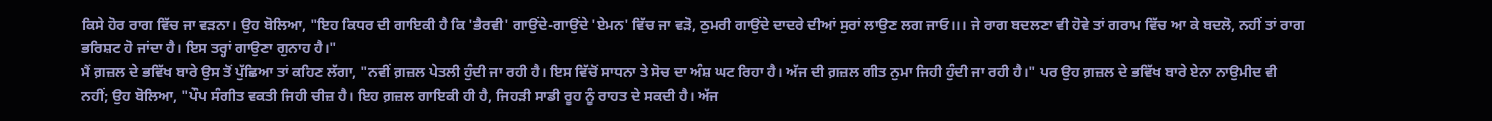ਕਿਸੇ ਹੋਰ ਰਾਗ ਵਿੱਚ ਜਾ ਵੜਨਾ। ਉਹ ਬੋਲਿਆ, "ਇਹ ਕਿਧਰ ਦੀ ਗਾਇਕੀ ਹੈ ਕਿ 'ਭੈਰਵੀ' ਗਾਉਂਦੇ-ਗਾਉਂਦੇ 'ਏਮਨ' ਵਿੱਚ ਜਾ ਵੜੋ, ਠੁਮਰੀ ਗਾਉਂਦੇ ਦਾਦਰੇ ਦੀਆਂ ਸੁਰਾਂ ਲਾਉਣ ਲਗ ਜਾਓ।।। ਜੇ ਰਾਗ ਬਦਲਣਾ ਵੀ ਹੋਵੇ ਤਾਂ ਗਰਾਮ ਵਿੱਚ ਆ ਕੇ ਬਦਲੋ, ਨਹੀਂ ਤਾਂ ਰਾਗ ਭਰਿਸ਼ਟ ਹੋ ਜਾਂਦਾ ਹੈ। ਇਸ ਤਰ੍ਹਾਂ ਗਾਉਣਾ ਗੁਨਾਹ ਹੈ।"
ਮੈਂ ਗ਼ਜ਼ਲ ਦੇ ਭਵਿੱਖ ਬਾਰੇ ਉਸ ਤੋਂ ਪੁੱਛਿਆ ਤਾਂ ਕਹਿਣ ਲੱਗਾ, "ਨਵੀਂ ਗ਼ਜ਼ਲ ਪੇਤਲੀ ਹੁੰਦੀ ਜਾ ਰਹੀ ਹੈ। ਇਸ ਵਿੱਚੋਂ ਸਾਧਨਾ ਤੇ ਸੋਚ ਦਾ ਅੰਸ਼ ਘਟ ਰਿਹਾ ਹੈ। ਅੱਜ ਦੀ ਗ਼ਜ਼ਲ ਗੀਤ ਨੁਮਾ ਜਿਹੀ ਹੁੰਦੀ ਜਾ ਰਹੀ ਹੈ।" ਪਰ ਉਹ ਗ਼ਜ਼ਲ ਦੇ ਭਵਿੱਖ ਬਾਰੇ ਏਨਾ ਨਾਉਮੀਦ ਵੀ ਨਹੀਂ; ਉਹ ਬੋਲਿਆ, "ਪੌਪ ਸੰਗੀਤ ਵਕਤੀ ਜਿਹੀ ਚੀਜ਼ ਹੈ। ਇਹ ਗ਼ਜ਼ਲ ਗਾਇਕੀ ਹੀ ਹੈ, ਜਿਹੜੀ ਸਾਡੀ ਰੂਹ ਨੂੰ ਰਾਹਤ ਦੇ ਸਕਦੀ ਹੈ। ਅੱਜ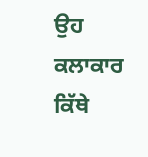ਉਹ ਕਲਾਕਾਰ ਕਿੱਥੇ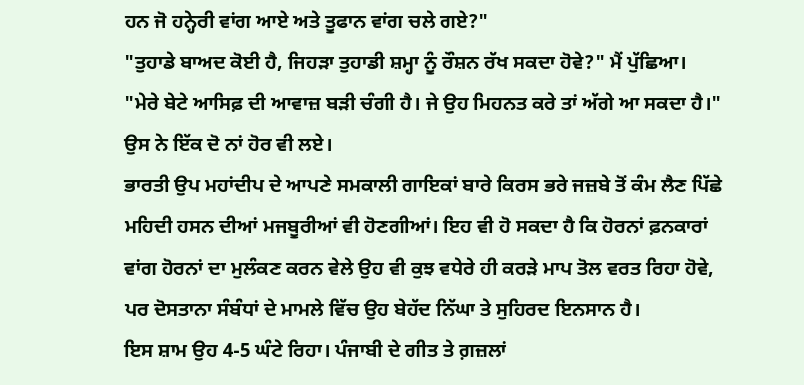ਹਨ ਜੋ ਹਨ੍ਹੇਰੀ ਵਾਂਗ ਆਏ ਅਤੇ ਤੂਫਾਨ ਵਾਂਗ ਚਲੇ ਗਏ?"
"ਤੁਹਾਡੇ ਬਾਅਦ ਕੋਈ ਹੈ, ਜਿਹੜਾ ਤੁਹਾਡੀ ਸ਼ਮ੍ਹਾ ਨੂੰ ਰੌਸ਼ਨ ਰੱਖ ਸਕਦਾ ਹੋਵੇ?" ਮੈਂ ਪੁੱਛਿਆ।
"ਮੇਰੇ ਬੇਟੇ ਆਸਿਫ਼ ਦੀ ਆਵਾਜ਼ ਬੜੀ ਚੰਗੀ ਹੈ। ਜੇ ਉਹ ਮਿਹਨਤ ਕਰੇ ਤਾਂ ਅੱਗੇ ਆ ਸਕਦਾ ਹੈ।" ਉਸ ਨੇ ਇੱਕ ਦੋ ਨਾਂ ਹੋਰ ਵੀ ਲਏ।
ਭਾਰਤੀ ਉਪ ਮਹਾਂਦੀਪ ਦੇ ਆਪਣੇ ਸਮਕਾਲੀ ਗਾਇਕਾਂ ਬਾਰੇ ਕਿਰਸ ਭਰੇ ਜਜ਼ਬੇ ਤੋਂ ਕੰਮ ਲੈਣ ਪਿੱਛੇ ਮਹਿਦੀ ਹਸਨ ਦੀਆਂ ਮਜਬੂਰੀਆਂ ਵੀ ਹੋਣਗੀਆਂ। ਇਹ ਵੀ ਹੋ ਸਕਦਾ ਹੈ ਕਿ ਹੋਰਨਾਂ ਫ਼ਨਕਾਰਾਂ ਵਾਂਗ ਹੋਰਨਾਂ ਦਾ ਮੁਲੰਕਣ ਕਰਨ ਵੇਲੇ ਉਹ ਵੀ ਕੁਝ ਵਧੇਰੇ ਹੀ ਕਰੜੇ ਮਾਪ ਤੋਲ ਵਰਤ ਰਿਹਾ ਹੋਵੇ, ਪਰ ਦੋਸਤਾਨਾ ਸੰਬੰਧਾਂ ਦੇ ਮਾਮਲੇ ਵਿੱਚ ਉਹ ਬੇਹੱਦ ਨਿੱਘਾ ਤੇ ਸੁਹਿਰਦ ਇਨਸਾਨ ਹੈ।
ਇਸ ਸ਼ਾਮ ਉਹ 4-5 ਘੰਟੇ ਰਿਹਾ। ਪੰਜਾਬੀ ਦੇ ਗੀਤ ਤੇ ਗ਼ਜ਼ਲਾਂ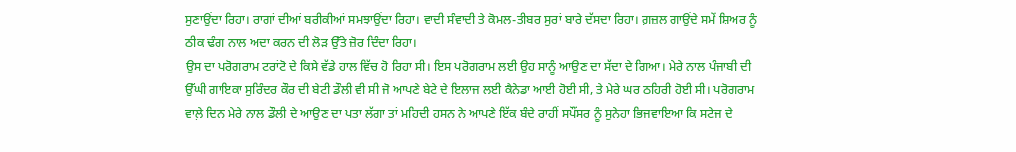ਸੁਣਾਉਂਦਾ ਰਿਹਾ। ਰਾਗਾਂ ਦੀਆਂ ਬਰੀਕੀਆਂ ਸਮਝਾਉਂਦਾ ਰਿਹਾ। ਵਾਦੀ ਸੰਵਾਦੀ ਤੇ ਕੋਮਲ-ਤੀਬਰ ਸੁਰਾਂ ਬਾਰੇ ਦੱਸਦਾ ਰਿਹਾ। ਗ਼ਜ਼ਲ ਗਾਉਂਦੇ ਸਮੇਂ ਸ਼ਿਅਰ ਨੂੰ ਠੀਕ ਢੰਗ ਨਾਲ ਅਦਾ ਕਰਨ ਦੀ ਲੋੜ ਉੱਤੇ ਜ਼ੋਰ ਦਿੰਦਾ ਰਿਹਾ।
ਉਸ ਦਾ ਪਰੋਗਰਾਮ ਟਰਾਂਟੋ ਦੇ ਕਿਸੇ ਵੱਡੇ ਹਾਲ ਵਿੱਚ ਹੋ ਰਿਹਾ ਸੀ। ਇਸ ਪਰੋਗਰਾਮ ਲਈ ਉਹ ਸਾਨੂੰ ਆਉਣ ਦਾ ਸੱਦਾ ਦੇ ਗਿਆ। ਮੇਰੇ ਨਾਲ ਪੰਜਾਬੀ ਦੀ ਉੱਘੀ ਗਾਇਕਾ ਸੁਰਿੰਦਰ ਕੌਰ ਦੀ ਬੇਟੀ ਡੌਲੀ ਵੀ ਸੀ ਜੋ ਆਪਣੇ ਬੇਟੇ ਦੇ ਇਲਾਜ ਲਈ ਕੈਨੇਡਾ ਆਈ ਹੋਈ ਸੀ, ਤੇ ਮੇਰੇ ਘਰ ਠਹਿਰੀ ਹੋਈ ਸੀ। ਪਰੋਗਰਾਮ ਵਾਲ਼ੇ ਦਿਨ ਮੇਰੇ ਨਾਲ ਡੌਲੀ ਦੇ ਆਉਣ ਦਾ ਪਤਾ ਲੱਗਾ ਤਾਂ ਮਹਿਦੀ ਹਸਨ ਨੇ ਆਪਣੇ ਇੱਕ ਬੰਦੇ ਰਾਹੀਂ ਸਪੌਂਸਰ ਨੂੰ ਸੁਨੇਹਾ ਭਿਜਵਾਇਆ ਕਿ ਸਟੇਜ ਦੇ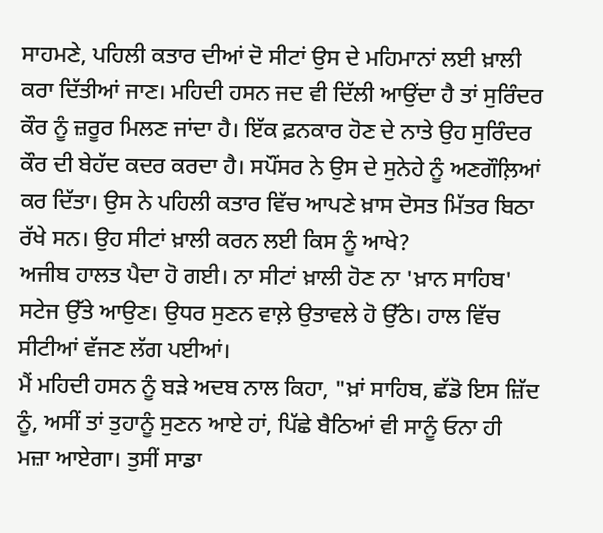ਸਾਹਮਣੇ, ਪਹਿਲੀ ਕਤਾਰ ਦੀਆਂ ਦੋ ਸੀਟਾਂ ਉਸ ਦੇ ਮਹਿਮਾਨਾਂ ਲਈ ਖ਼ਾਲੀ ਕਰਾ ਦਿੱਤੀਆਂ ਜਾਣ। ਮਹਿਦੀ ਹਸਨ ਜਦ ਵੀ ਦਿੱਲੀ ਆਉਂਦਾ ਹੈ ਤਾਂ ਸੁਰਿੰਦਰ ਕੌਰ ਨੂੰ ਜ਼ਰੂਰ ਮਿਲਣ ਜਾਂਦਾ ਹੈ। ਇੱਕ ਫ਼ਨਕਾਰ ਹੋਣ ਦੇ ਨਾਤੇ ਉਹ ਸੁਰਿੰਦਰ ਕੌਰ ਦੀ ਬੇਹੱਦ ਕਦਰ ਕਰਦਾ ਹੈ। ਸਪੌਂਸਰ ਨੇ ਉਸ ਦੇ ਸੁਨੇਹੇ ਨੂੰ ਅਣਗੌਲ਼ਿਆਂ ਕਰ ਦਿੱਤਾ। ਉਸ ਨੇ ਪਹਿਲੀ ਕਤਾਰ ਵਿੱਚ ਆਪਣੇ ਖ਼ਾਸ ਦੋਸਤ ਮਿੱਤਰ ਬਿਠਾ ਰੱਖੇ ਸਨ। ਉਹ ਸੀਟਾਂ ਖ਼ਾਲੀ ਕਰਨ ਲਈ ਕਿਸ ਨੂੰ ਆਖੇ?
ਅਜੀਬ ਹਾਲਤ ਪੈਦਾ ਹੋ ਗਈ। ਨਾ ਸੀਟਾਂ ਖ਼ਾਲੀ ਹੋਣ ਨਾ 'ਖ਼ਾਨ ਸਾਹਿਬ' ਸਟੇਜ ਉੱਤੇ ਆਉਣ। ਉਧਰ ਸੁਣਨ ਵਾਲ਼ੇ ਉਤਾਵਲੇ ਹੋ ਉੱਠੇ। ਹਾਲ ਵਿੱਚ ਸੀਟੀਆਂ ਵੱਜਣ ਲੱਗ ਪਈਆਂ।
ਮੈਂ ਮਹਿਦੀ ਹਸਨ ਨੂੰ ਬੜੇ ਅਦਬ ਨਾਲ ਕਿਹਾ, "ਖ਼ਾਂ ਸਾਹਿਬ, ਛੱਡੋ ਇਸ ਜ਼ਿੱਦ ਨੂੰ, ਅਸੀਂ ਤਾਂ ਤੁਹਾਨੂੰ ਸੁਣਨ ਆਏ ਹਾਂ, ਪਿੱਛੇ ਬੈਠਿਆਂ ਵੀ ਸਾਨੂੰ ਓਨਾ ਹੀ ਮਜ਼ਾ ਆਏਗਾ। ਤੁਸੀਂ ਸਾਡਾ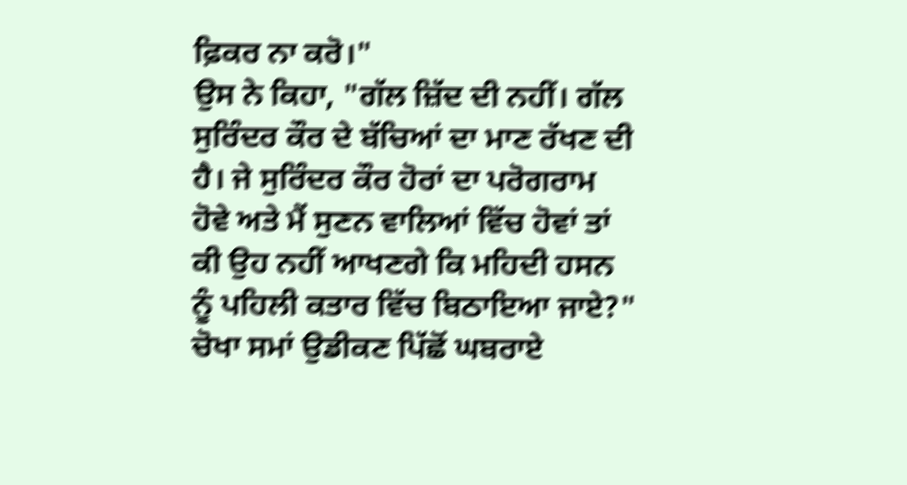ਫ਼ਿਕਰ ਨਾ ਕਰੋ।"
ਉਸ ਨੇ ਕਿਹਾ, "ਗੱਲ ਜ਼ਿੱਦ ਦੀ ਨਹੀਂ। ਗੱਲ ਸੁਰਿੰਦਰ ਕੌਰ ਦੇ ਬੱਚਿਆਂ ਦਾ ਮਾਣ ਰੱਖਣ ਦੀ ਹੈ। ਜੇ ਸੁਰਿੰਦਰ ਕੌਰ ਹੋਰਾਂ ਦਾ ਪਰੋਗਰਾਮ ਹੋਵੇ ਅਤੇ ਮੈਂ ਸੁਣਨ ਵਾਲਿਆਂ ਵਿੱਚ ਹੋਵਾਂ ਤਾਂ ਕੀ ਉਹ ਨਹੀਂ ਆਖਣਗੇ ਕਿ ਮਹਿਦੀ ਹਸਨ ਨੂੰ ਪਹਿਲੀ ਕਤਾਰ ਵਿੱਚ ਬਿਠਾਇਆ ਜਾਏ?"
ਚੋਖਾ ਸਮਾਂ ਉਡੀਕਣ ਪਿੱਛੋਂ ਘਬਰਾਏ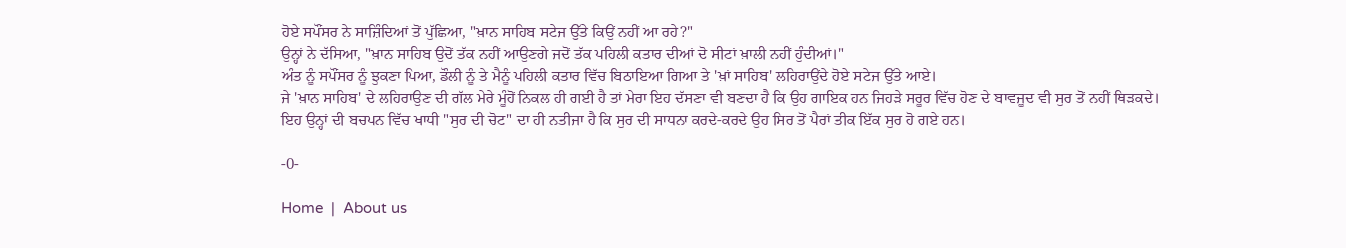ਹੋਏ ਸਪੌਂਸਰ ਨੇ ਸਾਜ਼ਿੰਦਿਆਂ ਤੋਂ ਪੁੱਛਿਆ, "ਖ਼ਾਨ ਸਾਹਿਬ ਸਟੇਜ ਉੱਤੇ ਕਿਉਂ ਨਹੀਂ ਆ ਰਹੇ?"
ਉਨ੍ਹਾਂ ਨੇ ਦੱਸਿਆ, "ਖ਼ਾਨ ਸਾਹਿਬ ਉਦੋਂ ਤੱਕ ਨਹੀਂ ਆਉਣਗੇ ਜਦੋਂ ਤੱਕ ਪਹਿਲੀ ਕਤਾਰ ਦੀਆਂ ਦੋ ਸੀਟਾਂ ਖ਼ਾਲੀ ਨਹੀਂ ਹੁੰਦੀਆਂ।"
ਅੰਤ ਨੂੰ ਸਪੌਂਸਰ ਨੂੰ ਝੁਕਣਾ ਪਿਆ, ਡੌਲੀ ਨੂੰ ਤੇ ਮੈਨੂੰ ਪਹਿਲੀ ਕਤਾਰ ਵਿੱਚ ਬਿਠਾਇਆ ਗਿਆ ਤੇ 'ਖ਼ਾਂ ਸਾਹਿਬ' ਲਹਿਰਾਉਂਦੇ ਹੋਏ ਸਟੇਜ ਉੱਤੇ ਆਏ।
ਜੇ 'ਖ਼ਾਨ ਸਾਹਿਬ' ਦੇ ਲਹਿਰਾਉਣ ਦੀ ਗੱਲ ਮੇਰੇ ਮੂੰਹੋਂ ਨਿਕਲ ਹੀ ਗਈ ਹੈ ਤਾਂ ਮੇਰਾ ਇਹ ਦੱਸਣਾ ਵੀ ਬਣਦਾ ਹੈ ਕਿ ਉਹ ਗਾਇਕ ਹਨ ਜਿਹੜੇ ਸਰੂਰ ਵਿੱਚ ਹੋਣ ਦੇ ਬਾਵਜੂਦ ਵੀ ਸੁਰ ਤੋਂ ਨਹੀਂ ਥਿੜਕਦੇ।
ਇਹ ਉਨ੍ਹਾਂ ਦੀ ਬਚਪਨ ਵਿੱਚ ਖਾਧੀ "ਸੁਰ ਦੀ ਚੋਟ" ਦਾ ਹੀ ਨਤੀਜਾ ਹੈ ਕਿ ਸੁਰ ਦੀ ਸਾਧਨਾ ਕਰਦੇ-ਕਰਦੇ ਉਹ ਸਿਰ ਤੋਂ ਪੈਰਾਂ ਤੀਕ ਇੱਕ ਸੁਰ ਹੋ ਗਏ ਹਨ।

-0-

Home  |  About us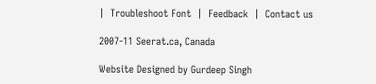|  Troubleshoot Font  |  Feedback  |  Contact us

2007-11 Seerat.ca, Canada

Website Designed by Gurdeep Singh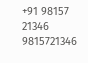+91 98157 21346 9815721346